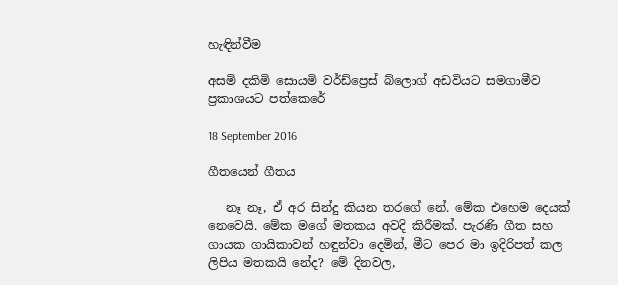හැඳින්වීම

අසමි දකිමි සොයමි වර්ඩ්ප්‍රෙස් බ්ලොග් අඩවියට සමගාමීව ප්‍රකාශයට පත්කෙරේ

18 September 2016

ගීතයෙන් ගීතය

   නෑ නෑ, ඒ අර සින්දු කියන තරගේ නේ. මේක එහෙම දෙයක් නෙවෙයි. මේක මගේ මතකය අවදි කිරීමක්. පැරණි ගීත සහ ගායක ගායිකාවන් හඳුන්වා දෙමින්, මීට පෙර මා ඉදිරිපත් කල ලිපිය මතකයි නේද? මේ දිනවල,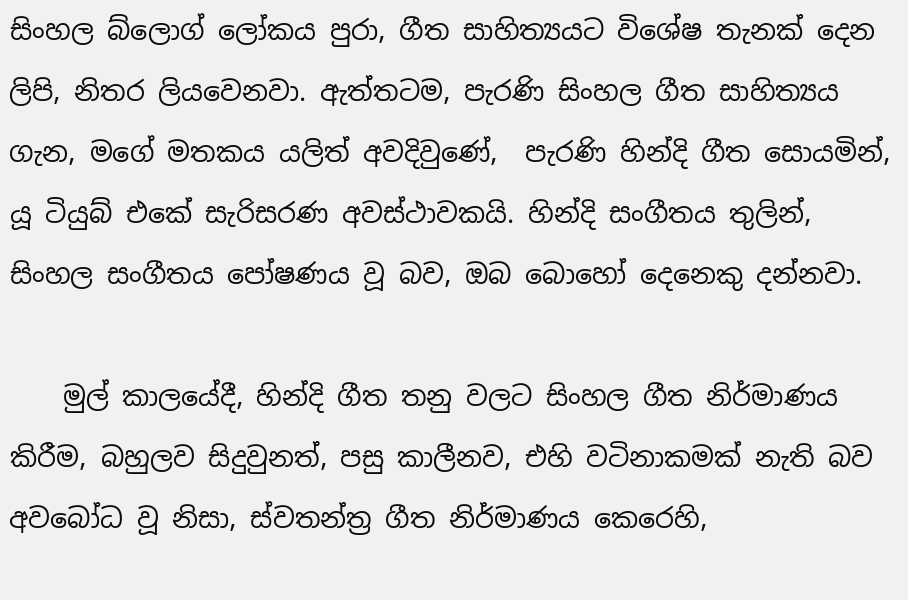සිංහල බ්ලොග් ලෝකය පුරා, ගීත සාහිත්‍යයට විශේෂ තැනක් දෙන ලිපි, නිතර ලියවෙනවා. ඇත්තටම, පැරණි සිංහල ගීත සාහිත්‍යය ගැන, මගේ මතකය යලිත් අවදිවුණේ,  පැරණි හින්දි ගීත සොයමින්, යූ ටියුබ් එකේ සැරිසරණ අවස්ථාවකයි. හින්දි සංගීතය තුලින්, සිංහල සංගීතය පෝෂණය වූ බව, ඔබ බොහෝ දෙනෙකු දන්නවා.

    මුල් කාලයේදී, හින්දි ගීත තනු වලට සිංහල ගීත නිර්මාණය කිරීම, බහුලව සිදුවුනත්, පසු කාලීනව, එහි වටිනාකමක් නැති බව අවබෝධ වූ නිසා, ස්වතන්ත්‍ර ගීත නිර්මාණය කෙරෙහි,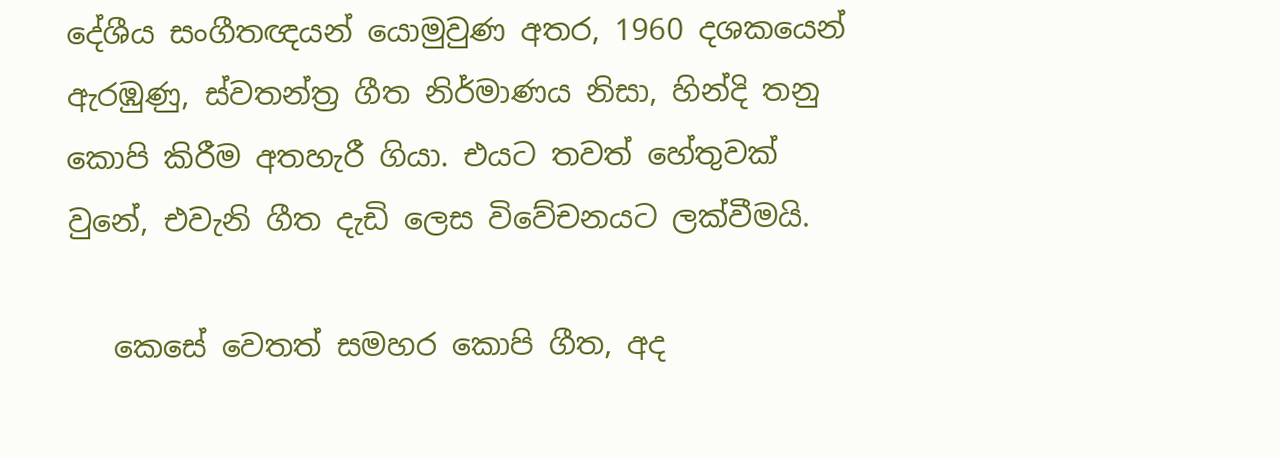දේශීය සංගීතඥයන් යොමුවුණ අතර, 1960 දශකයෙන් ඇරඹුණු, ස්වතන්ත්‍ර ගීත නිර්මාණය නිසා, හින්දි තනු කොපි කිරීම අතහැරී ගියා. එයට තවත් හේතුවක් වුනේ, එවැනි ගීත දැඩි ලෙස විවේචනයට ලක්වීමයි.

   කෙසේ වෙතත් සමහර කොපි ගීත, අද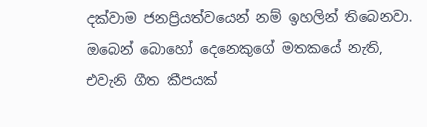දක්වාම ජනප්‍රියත්වයෙන් නම් ඉහලින් තිබෙනවා. ඔබෙන් බොහෝ දෙනෙකුගේ මතකයේ නැති, එවැනි ගීත කීපයක්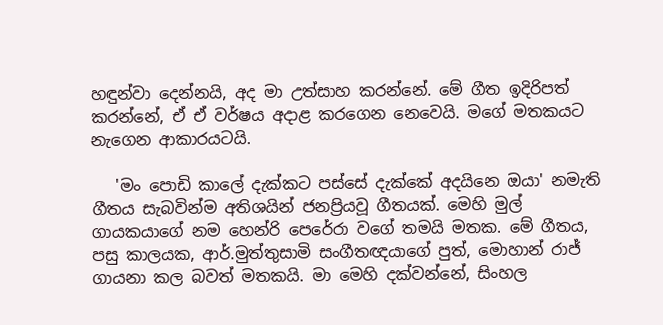හඳුන්වා දෙන්නයි, අද මා උත්සාහ කරන්නේ. මේ ගීත ඉදිරිපත් කරන්නේ, ඒ ඒ වර්ෂය අදාළ කරගෙන නෙවෙයි. මගේ මතකයට නැගෙන ආකාරයටයි.

   'මං පොඩි කාලේ දැක්කට පස්සේ දැක්කේ අදයිනෙ ඔයා' නමැති ගීතය සැබවින්ම අතිශයින් ජනප්‍රියවූ ගීතයක්. මෙහි මුල් ගායකයාගේ නම හෙන්රි පෙරේරා වගේ තමයි මතක. මේ ගීතය, පසු කාලයක, ආර්.මුත්තුසාමි සංගීතඥයාගේ පුත්, මොහාන් රාජ් ගායනා කල බවත් මතකයි. මා මෙහි දක්වන්නේ, සිංහල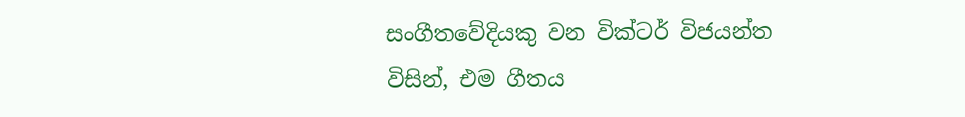සංගීතවේදියකු වන වික්ටර් විජයන්ත විසින්, එම ගීතය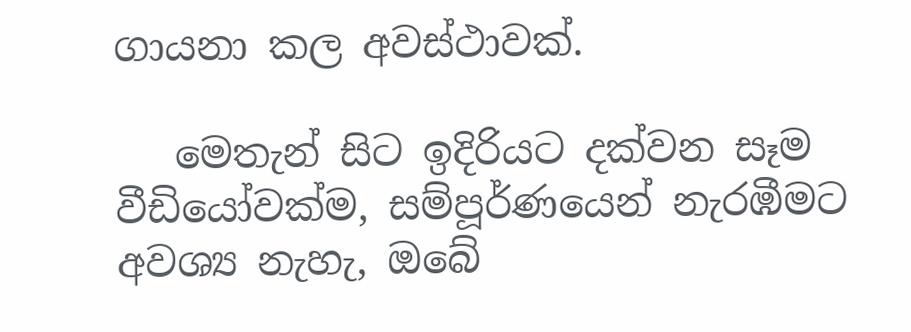ගායනා කල අවස්ථාවක්.

   මෙතැන් සිට ඉදිරියට දක්වන සෑම වීඩියෝවක්ම, සම්පූර්ණයෙන් නැරඹීමට අවශ්‍ය නැහැ, ඔබේ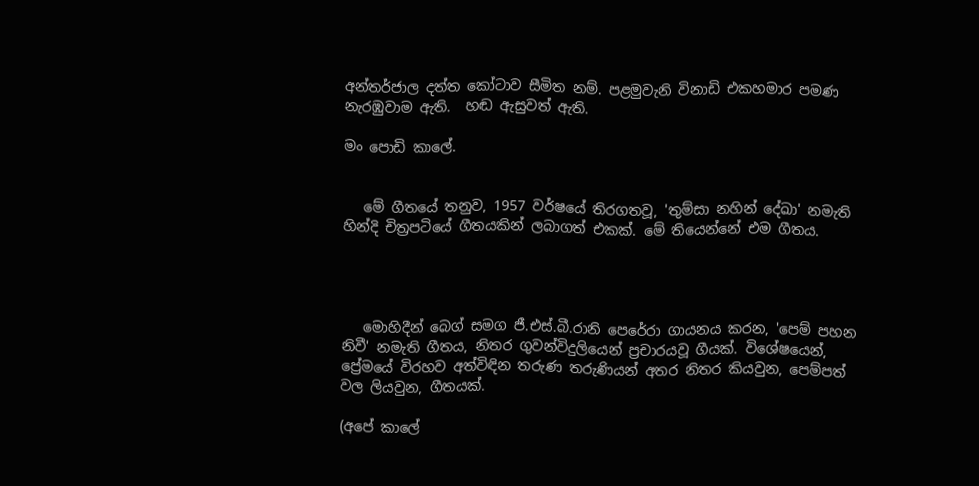අන්තර්ජාල දත්ත කෝටාව සීමිත නම්. පළමුවැනි විනාඩි එකහමාර පමණ නැරඹුවාම ඇති.  හඬ ඇසුවත් ඇති.

මං පොඩි කාලේ.


   මේ ගීතයේ තනුව, 1957 වර්ෂයේ තිරගතවූ, 'තුම්සා නහින් දේඛා' නමැති හින්දි චිත්‍රපටියේ ගීතයකින් ලබාගත් එකක්. මේ තියෙන්නේ එම ගීතය.




   මොහිදීන් බෙග් සමග ජී.එස්.බී.රානි පෙරේරා ගායනය කරන, 'පෙම් පහන නිවී' නමැති ගීතය, නිතර ගුවන්විදුලියෙන් ප්‍රචාරයවූ ගීයක්. විශේෂයෙන්, ප්‍රේමයේ විරහව අත්විඳින තරුණ තරුණියන් අතර නිතර කියවුන, පෙම්පත් වල ලියවුන, ගීතයක්.

(අපේ කාලේ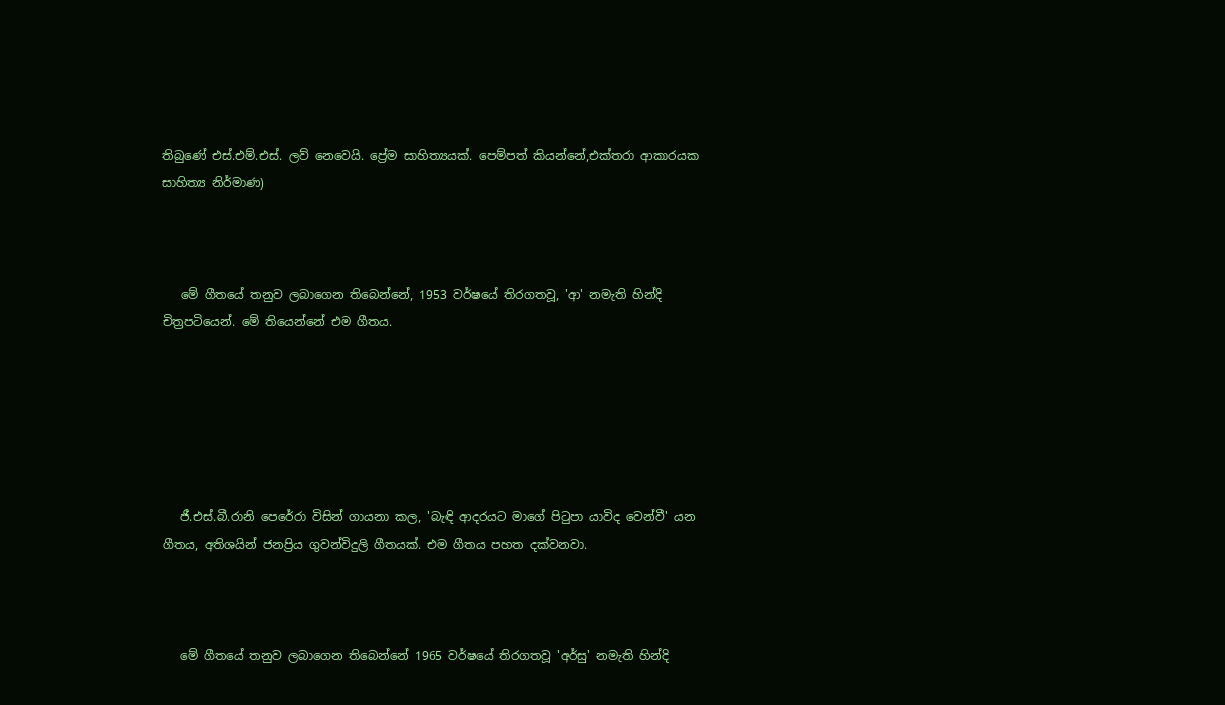තිබුණේ එස්.එම්.එස්. ලව් නෙවෙයි. ප්‍රේම සාහිත්‍යයක්. පෙම්පත් කියන්නේ,එක්තරා ආකාරයක සාහිත්‍ය නිර්මාණ)



   මේ ගීතයේ තනුව ලබාගෙන තිබෙන්නේ, 1953 වර්ෂයේ තිරගතවූ, 'ආ' නමැති හින්දි චිත්‍රපටියෙන්. මේ තියෙන්නේ එම ගීතය.






   ජී.එස්.බී.රානි පෙරේරා විසින් ගායනා කල, 'බැඳි ආදරයට මාගේ පිටුපා යාවිද වෙන්වී' යන ගීතය, අතිශයින් ජනප්‍රිය ගුවන්විදුලි ගීතයක්. එම ගීතය පහත දක්වනවා.



   මේ ගීතයේ තනුව ලබාගෙන තිබෙන්නේ 1965 වර්ෂයේ තිරගතවූ 'අර්සු' නමැති හින්දි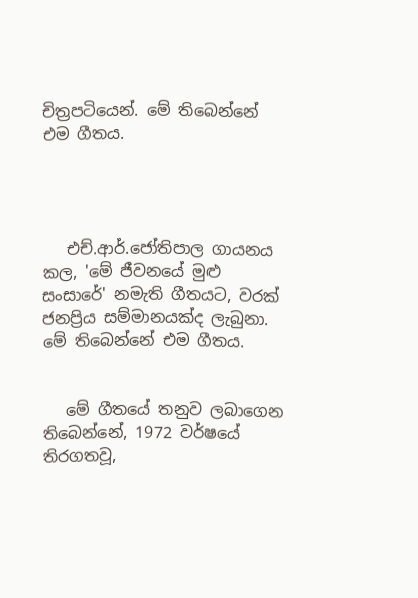චිත්‍රපටියෙන්. මේ තිබෙන්නේ එම ගීතය.




   එච්.ආර්.ජෝතිපාල ගායනය කල, 'මේ ජීවනයේ මුළු සංසාරේ' නමැති ගීතයට, වරක් ජනප්‍රිය සම්මානයක්ද ලැබුනා. මේ තිබෙන්නේ එම ගීතය.


   මේ ගීතයේ තනුව ලබාගෙන තිබෙන්නේ, 1972 වර්ෂයේ තිරගතවූ,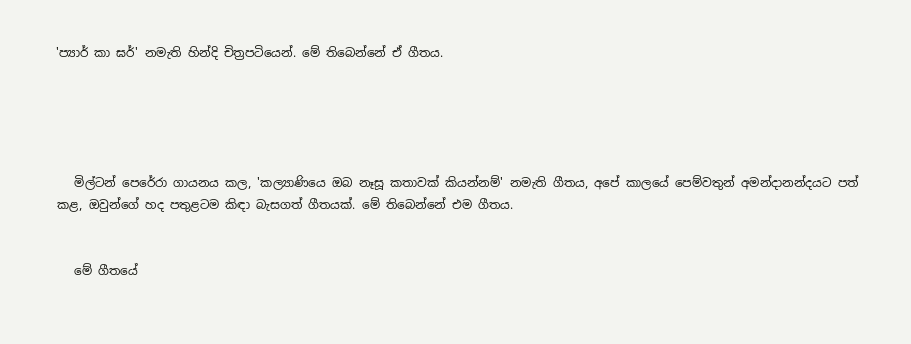'ප්‍යාර් කා ඝර්' නමැති හින්දි චිත්‍රපටියෙන්. මේ තිබෙන්නේ ඒ ගීතය.





   මිල්ටන් පෙරේරා ගායනය කල, 'කල්‍යාණියෙ ඔබ නෑසූ කතාවක් කියන්නම්' නමැති ගීතය, අපේ කාලයේ පෙම්වතුන් අමන්දානන්දයට පත් කළ, ඔවුන්ගේ හද පතුළටම කිඳා බැසගත් ගීතයක්. මේ තිබෙන්නේ එම ගීතය.


   මේ ගීතයේ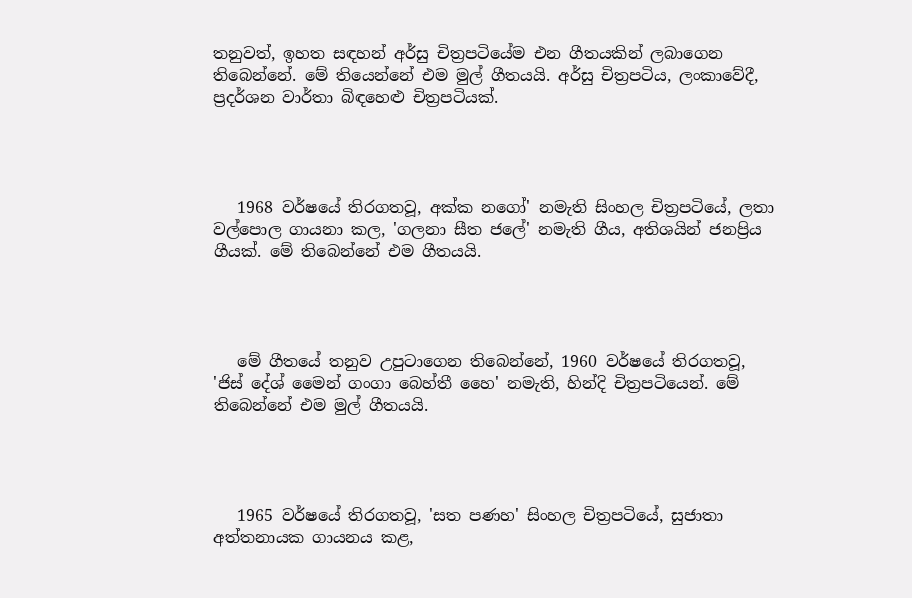තනුවත්, ඉහත සඳහන් අර්සු චිත්‍රපටියේම එන ගීතයකින් ලබාගෙන තිබෙන්නේ. මේ තියෙන්නේ එම මුල් ගීතයයි. අර්සු චිත්‍රපටිය, ලංකාවේදී, ප්‍රදර්ශන වාර්තා බිඳහෙළු චිත්‍රපටියක්.




   1968 වර්ෂයේ තිරගතවූ, අක්ක නගෝ' නමැති සිංහල චිත්‍රපටියේ, ලතා වල්පොල ගායනා කල, 'ගලනා සීත ජලේ' නමැති ගීය, අතිශයින් ජනප්‍රිය ගීයක්. මේ තිබෙන්නේ එම ගීතයයි.




   මේ ගීතයේ තනුව උපුටාගෙන තිබෙන්නේ, 1960 වර්ෂයේ තිරගතවූ, 'ජිස් දේශ් මෛන් ගංගා බෙහ්තී හෛ' නමැති, හින්දි චිත්‍රපටියෙන්. මේ තිබෙන්නේ එම මුල් ගීතයයි.




   1965 වර්ෂයේ තිරගතවූ, 'සත පණහ' සිංහල චිත්‍රපටියේ, සුජාතා අත්තනායක ගායනය කළ,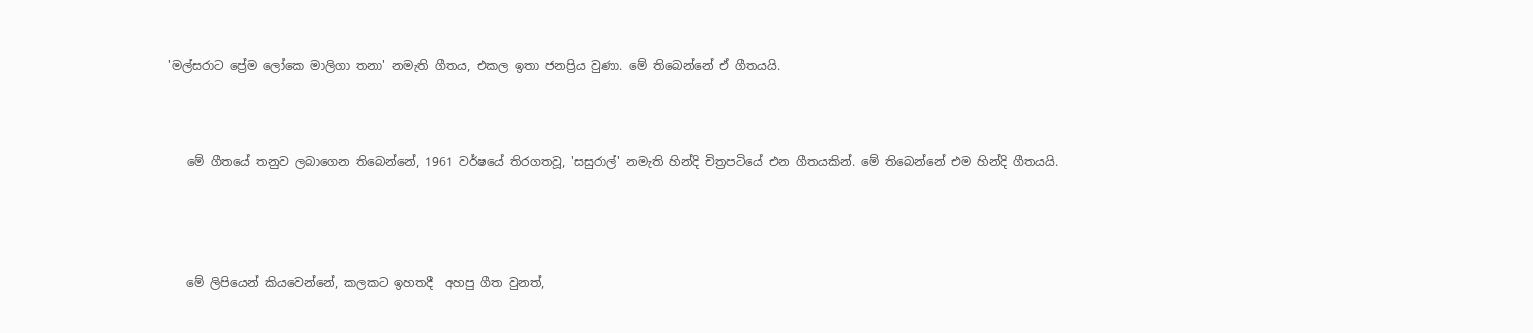'මල්සරාට ප්‍රේම ලෝකෙ මාලිගා තනා' නමැති ගීතය, එකල ඉතා ජනප්‍රිය වුණා. මේ තිබෙන්නේ ඒ ගීතයයි.



   මේ ගීතයේ තනුව ලබාගෙන තිබෙන්නේ, 1961 වර්ෂයේ තිරගතවූ, 'සසුරාල්' නමැති හින්දි චිත්‍රපටියේ එන ගීතයකින්. මේ තිබෙන්නේ එම හින්දි ගීතයයි.




   මේ ලිපියෙන් කියවෙන්නේ, කලකට ඉහතදී  අහපු ගීත වුනත්,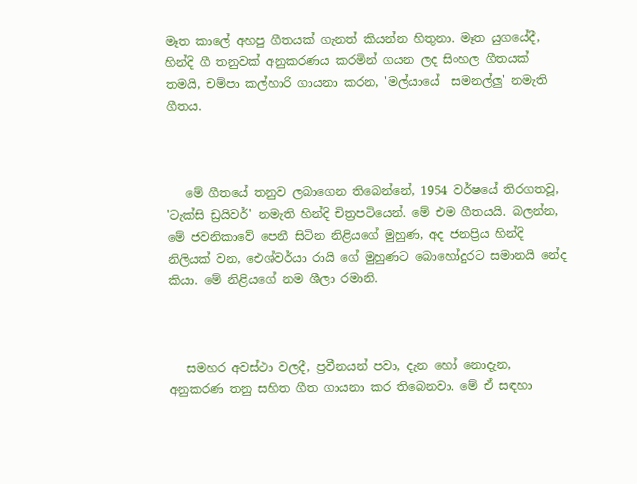මෑත කාලේ අහපු ගීතයක් ගැනත් කියන්න හිතුනා. මෑත යුගයේදී, හින්දි ගී තනුවක් අනුකරණය කරමින් ගයන ලද සිංහල ගීතයක් තමයි, චම්පා කල්හාරි ගායනා කරන, 'මල්යායේ  සමනල්ලු' නමැති ගීතය.



   මේ ගීතයේ තනුව ලබාගෙන තිබෙන්නේ, 1954 වර්ෂයේ තිරගතවූ, 'ටැක්සි ඩ්‍රයිවර්' නමැති හින්දි චිත්‍රපටියෙන්. මේ එම ගීතයයි. බලන්න, මේ ජවනිකාවේ පෙනී සිටින නිළියගේ මුහුණ, අද ජනප්‍රිය හින්දි නිලියක් වන, ඓශ්වර්යා රායි ගේ මුහුණට බොහෝදුරට සමානයි නේද කියා. මේ නිළියගේ නම ශීලා රමානි.



   සමහර අවස්ථා වලදී, ප්‍රවීනයන් පවා, දැන හෝ නොදැන, අනුකරණ තනු සහිත ගීත ගායනා කර තිබෙනවා. මේ ඒ සඳහා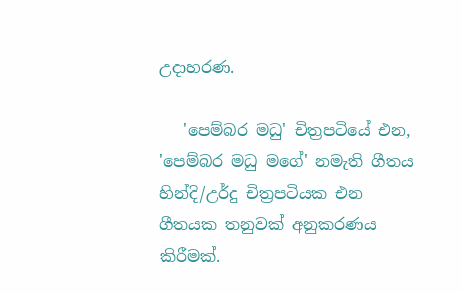උදාහරණ.

   'පෙම්බර මධු' චිත්‍රපටියේ එන, 'පෙම්බර මධු මගේ' නමැති ගීතය හින්දි/උර්දු චිත්‍රපටියක එන ගීතයක තනුවක් අනුකරණය කිරීමක්.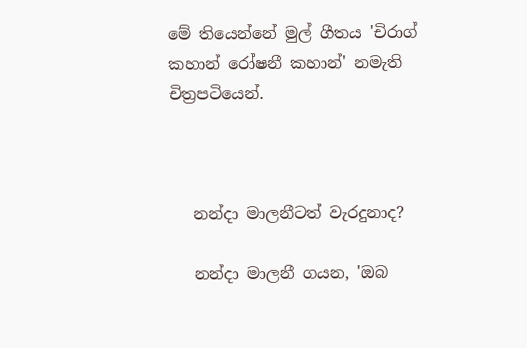මේ තියෙන්නේ මුල් ගීතය 'චිරාග් කහාන් රෝෂනී කහාන්' නමැති චිත්‍රපටියෙන්.



   නන්දා මාලනීටත් වැරදුනාද?

   නන්දා මාලනී ගයන, 'ඔබ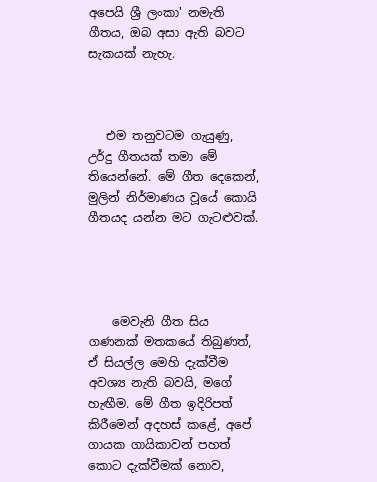අපෙයි ශ්‍රී ලංකා' නමැති ගීතය, ඔබ අසා ඇති බවට සැකයක් නැහැ.



   එම තනුවටම ගැයුණු, උර්දු ගීතයක් තමා මේ තියෙන්නේ. මේ ගීත දෙකෙන්, මුලින් නිර්මාණය වූයේ කොයි ගීතයද යන්න මට ගැටළුවක්.




    මෙවැනි ගීත සිය ගණනක් මතකයේ තිබුණත්, ඒ සියල්ල මෙහි දැක්වීම අවශ්‍ය නැති බවයි, මගේ හැඟීම. මේ ගීත ඉදිරිපත් කිරීමෙන් අදහස් කළේ, අපේ ගායක ගායිකාවන් පහත් කොට දැක්වීමක් නොව,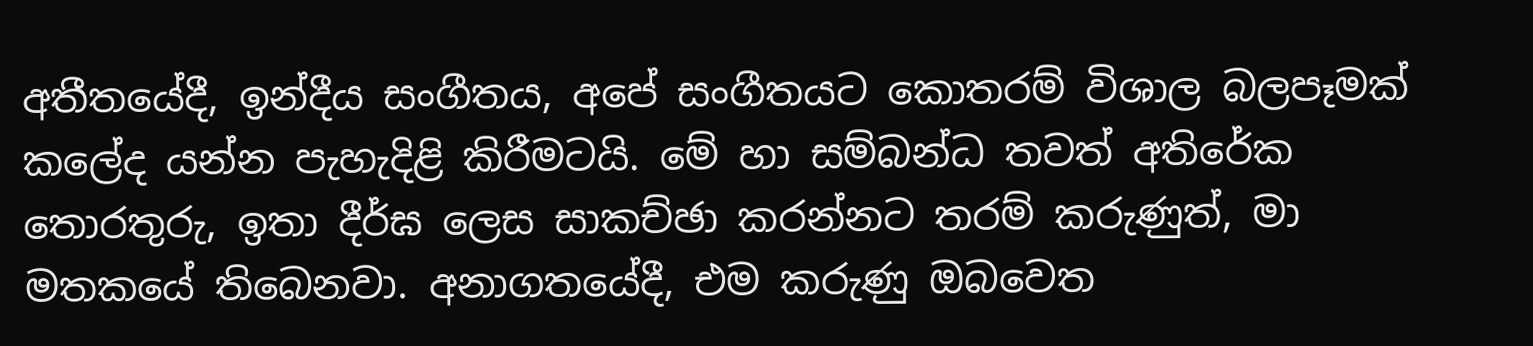අතීතයේදී, ඉන්දීය සංගීතය, අපේ සංගීතයට කොතරම් විශාල බලපෑමක් කලේද යන්න පැහැදිළි කිරීමටයි. මේ හා සම්බන්ධ තවත් අතිරේක තොරතුරු, ඉතා දීර්ඝ ලෙස සාකච්ඡා කරන්නට තරම් කරුණුත්, මා මතකයේ තිබෙනවා. අනාගතයේදී, එම කරුණු ඔබවෙත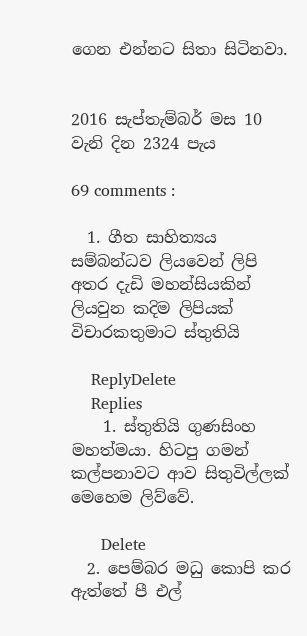ගෙන එන්නට සිතා සිටිනවා.


2016 සැප්තැම්බර් මස 10 වැනි දින 2324 පැය

69 comments :

  1. ගීත සාහිත්‍යය සම්බන්ධව ලියවෙන් ලිපි අතර දැඩි මහන්සියකින් ලියවුන කදිම ලිපියක් විචාරකතුමාට ස්තුතියි

    ReplyDelete
    Replies
    1. ස්තුතියි ගුණසිංහ මහත්මයා. හිටපු ගමන් කල්පනාවට ආව සිතුවිල්ලක් මෙහෙම ලිව්වේ.

      Delete
  2. පෙම්බර මධු කොපි කර ඇත්තේ පී එල්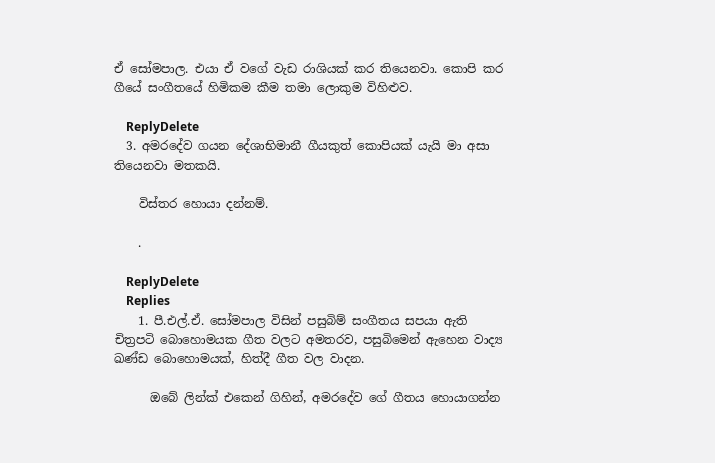ඒ සෝමපාල. එයා ඒ වගේ වැඩ රාශියක් කර තියෙනවා. කොපි කර ගීයේ සංගීතයේ හිමිකම කීම තමා ලොකුම විහිළුව.

    ReplyDelete
  3. අමරදේව ගයන දේශාභිමානී ගීයකුත් කොපියක් යැයි මා අසා තියෙනවා මතකයි.

    විස්තර හොයා දන්නම්.

    .

    ReplyDelete
    Replies
    1. පී.එල්.ඒ. සෝමපාල විසින් පසුබිම් සංගීතය සපයා ඇති චිත්‍රපටි බොහොමයක ගීත වලට අමතරව, පසුබිමෙන් ඇහෙන වාද්‍ය ඛණ්ඩ බොහොමයක්, හිත්දී ගීත වල වාදන.

      ඔබේ ලින්ක් එකෙන් ගිහින්, අමරදේව ගේ ගීතය හොයාගන්න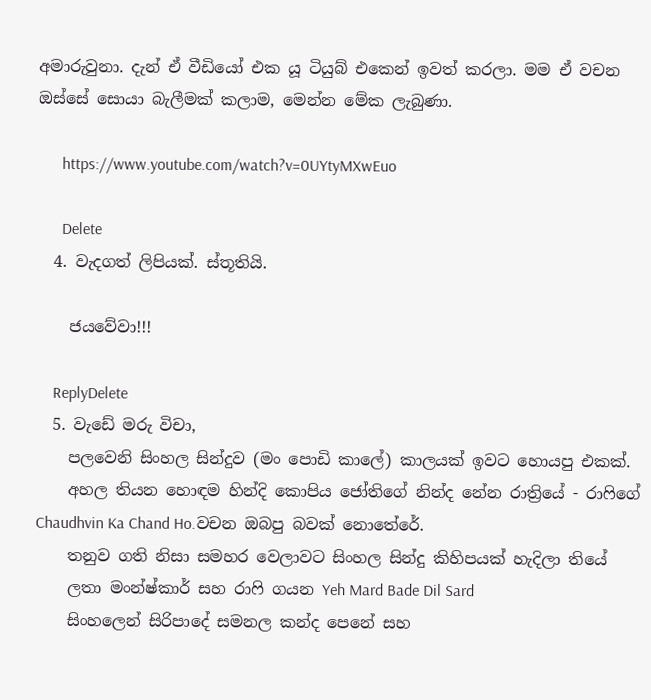අමාරුවුනා. දැන් ඒ වීඩියෝ එක යූ ටියුබ් එකෙන් ඉවත් කරලා. මම ඒ වචන ඔස්සේ සොයා බැලීමක් කලාම, මෙන්න මේක ලැබුණා.

      https://www.youtube.com/watch?v=0UYtyMXwEuo

      Delete
  4. වැදගත් ලිපියක්. ස්තූතියි.

    ජයවේවා!!!

    ReplyDelete
  5. වැඩේ මරු විචා,
    පලවෙනි සිංහල සින්දුව (මං පොඩි කාලේ) කාලයක් ඉවට හොයපු එකක්.
    අහල තියන හොඳම හින්දි කොපිය ජෝතිගේ නින්ද නේන රාත්‍රියේ - රාෆිගේ Chaudhvin Ka Chand Ho.වචන ඔබපු බවක් නොතේරේ.
    තනුව ගති නිසා සමහර වෙලාවට සිංහල සින්දු කිහිපයක් හැදිලා තියේ
    ලතා මංන්ෂ්කාර් සහ රාෆි ගයන Yeh Mard Bade Dil Sard
    සිංහලෙන් සිරිපාදේ සමනල කන්ද පෙනේ සහ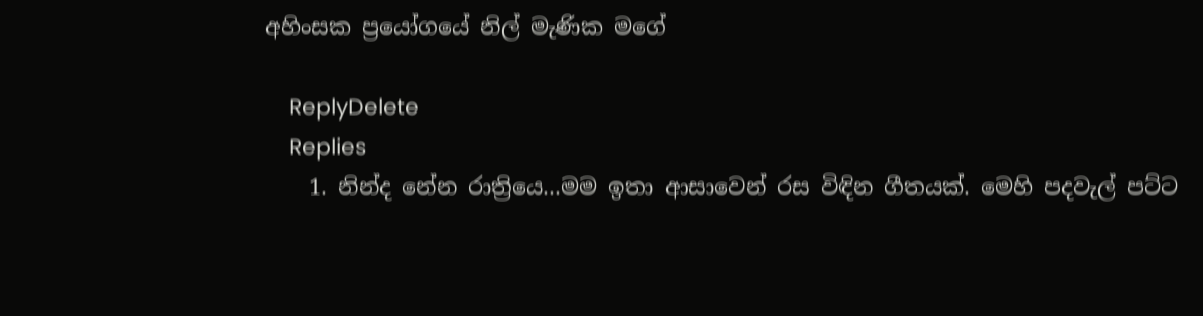අහිංසක ප්‍රයෝගයේ නිල් මැණික මගේ

    ReplyDelete
    Replies
    1. නින්ද නේන රාත්‍රියෙ...මම ඉතා ආසාවෙන් රස විඳින ගීතයක්. මෙහි පදවැල් පට්ට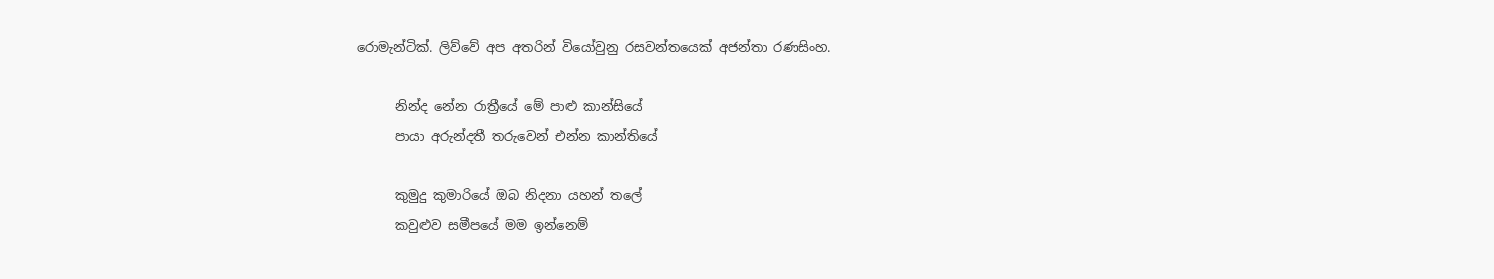රොමැන්ටික්. ලිව්වේ අප අතරින් වියෝවුනු රසවන්තයෙක් අජන්තා රණසිංහ.

      නින්ද නේන රාත්‍රීයේ මේ පාළු කාන්සියේ
      පායා අරුන්දතී තරුවෙන් එන්න කාන්තියේ

      කුමුදු කුමාරියේ ඔබ නිදනා යහන් තලේ
      කවුළුව සමීපයේ මම ඉන්නෙම්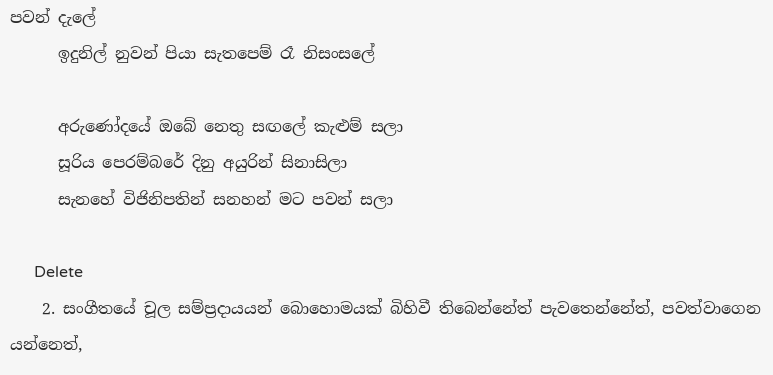පවන් දැලේ
      ඉදුනිල් නුවන් පියා සැතපෙම් රෑ නිසංසලේ

      අරුණෝදයේ ඔබේ නෙතු සඟලේ කැළුම් සලා
      සූරිය පෙරම්බරේ දිනු අයුරින් සිනාසිලා
      සැනහේ විජිනිපතින් සනහන් මට පවන් සලා

      Delete
    2. සංගීතයේ චූල සම්ප්‍රදායයන් බොහොමයක් බිහිවී තිබෙන්නේත් පැවතෙන්නේත්, පවත්වාගෙන යන්නෙත්,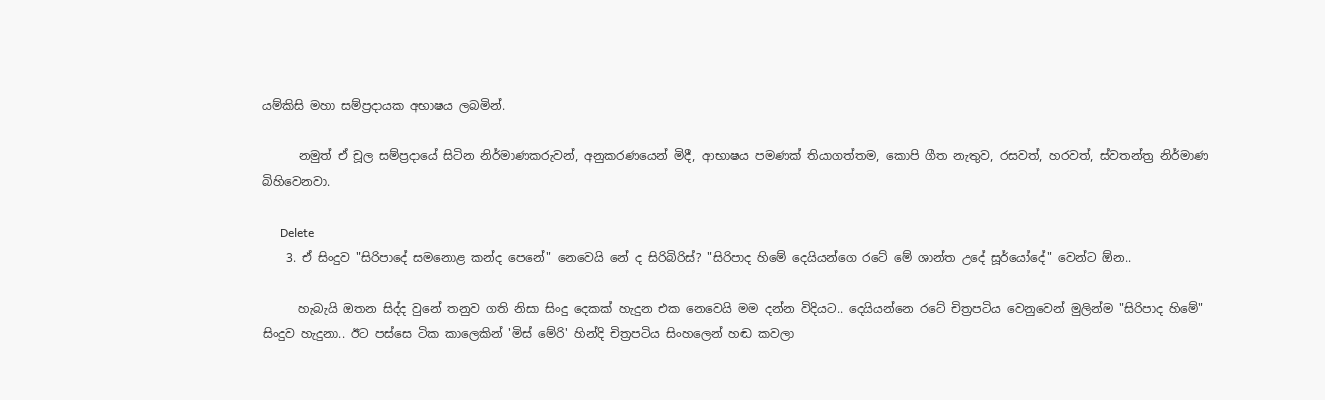යම්කිසි මහා සම්ප්‍රදායක අභාෂය ලබමින්.

      නමුත් ඒ චූල සම්ප්‍රදායේ සිටින නිර්මාණකරුවන්, අනුකරණයෙන් මිදී, ආභාෂය පමණක් තියාගත්තම, කොපි ගීත නැතුව, රසවත්, හරවත්, ස්වතන්ත්‍ර නිර්මාණ බිහිවෙනවා.

      Delete
    3. ඒ සිංදුව "සිරිපාදේ සමනොළ කන්ද පෙනේ" නෙවෙයි නේ ද සිරිබිරිස්? "සිරිපාද හිමේ දෙයියන්ගෙ රටේ මේ ශාන්ත උදේ සූර්යෝදේ" වෙන්ට ඕන..

      හැබැයි ඔතන සිද්ද වුනේ තනුව ගති නිසා සිංදු දෙකක් හැදුන එක නෙවෙයි මම දන්න විදියට.. දෙයියන්නෙ රටේ චිත්‍රපටිය වෙනුවෙන් මුලින්ම "සිරිපාද හිමේ" සිංදුව හැදුනා.. ඊට පස්සෙ ටික කාලෙකින් 'මිස් මේරි' හින්දි චිත්‍රපටිය සිංහලෙන් හඬ කවලා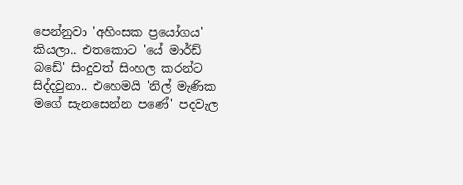පෙන්නුවා 'අහිංසක ප්‍රයෝගය' කියලා.. එතකොට 'යේ මාර්ඩ් බඩේ' සිංදුවත් සිංහල කරන්ට සිද්දවුනා.. එහෙමයි 'නිල් මැණික මගේ සැනසෙන්න පණේ' පදවැල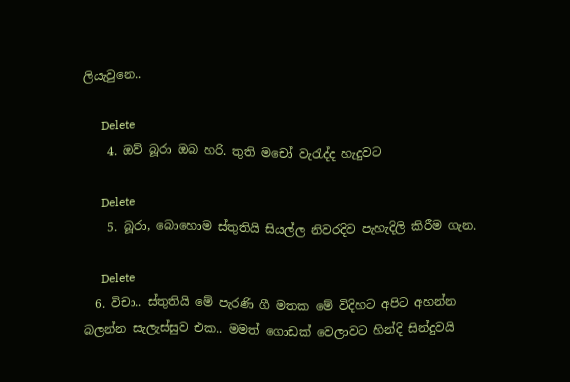ලියැවුනෙ..

      Delete
    4. ඔව් බූරා ඔබ හරි. තුති මචෝ වැරැද්ද හැදුවට

      Delete
    5. බූරා, බොහොම ස්තුතියි සියල්ල නිවරදිව පැහැදිලි කිරීම ගැන.

      Delete
  6. විචා.. ස්තුතියි මේ පැරණි ගී මතක මේ විදිහට අපිට අහන්න බලන්න සැලැස්සුව එක.. මමත් ගොඩක් වෙලාවට හින්දි සින්දුවයි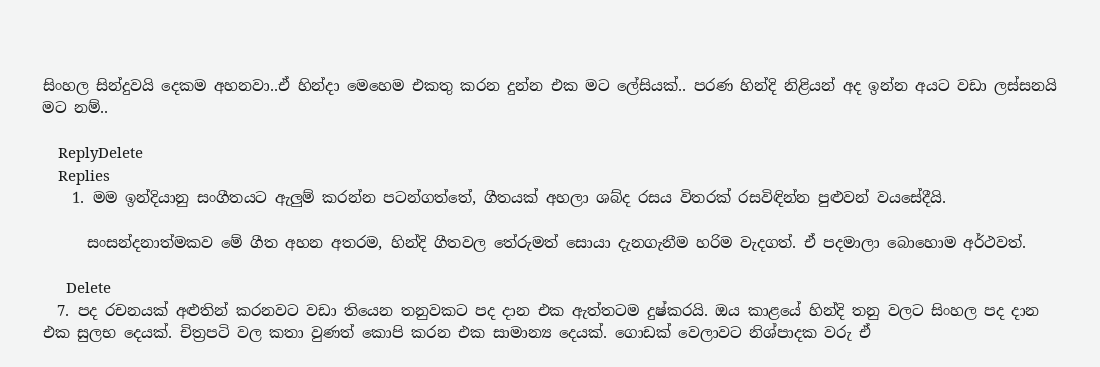සිංහල සින්දුවයි දෙකම අහනවා..ඒ හින්දා මෙහෙම එකතු කරන දුන්න එක මට ලේසියක්.. පරණ හින්දි නිළියන් අද ඉන්න අයට වඩා ලස්සනයි මට නම්..

    ReplyDelete
    Replies
    1. මම ඉන්දියානු සංගීතයට ඇලුම් කරන්න පටන්ගත්තේ, ගීතයක් අහලා ශබ්ද රසය විතරක් රසවිඳින්න පුළුවන් වයසේදීයි.

      සංසන්දනාත්මකව මේ ගීත අහන අතරම, හින්දි ගීතවල තේරුමත් සොයා දැනගැනීම හරිම වැදගත්. ඒ පදමාලා බොහොම අර්ථවත්.

      Delete
  7. පද රචනයක් අළුතින් කරනවට වඩා තියෙන තනුවකට පද දාන එක ඇත්තටම දුෂ්කරයි. ඔය කාළයේ හින්දි තනු වලට සිංහල පද දාන එක සුලභ දෙයක්. චිත්‍රපටි වල කතා වුණත් කොපි කරන එක සාමාන්‍ය දෙයක්. ගොඩක් වෙලාවට නිශ්පාදක වරු ඒ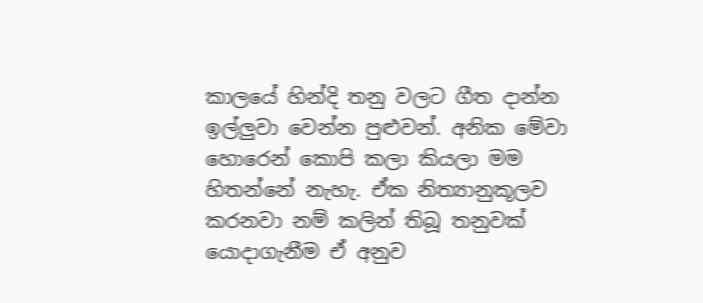කාලයේ හින්දි තනු වලට ගීත දාන්න ඉල්ලුවා වෙන්න පුළුවන්. අනික මේවා හොරෙන් කොපි කලා කියලා මම හිතන්නේ නැහැ. ඒක නිත්‍යානුකූලව කරනවා නම් කලින් තිබූ තනුවක් යොදාගැනීම ඒ අනුව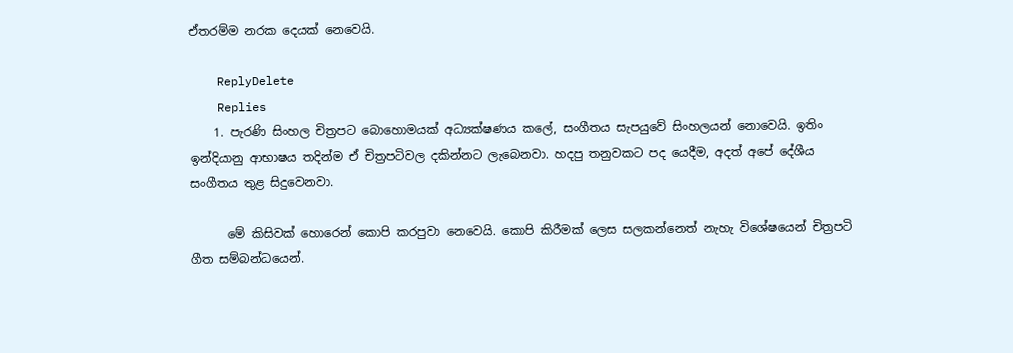ඒතරම්ම නරක දෙයක් නෙවෙයි.

    ReplyDelete
    Replies
    1. පැරණි සිංහල චිත්‍රපට බොහොමයක් අධ්‍යක්ෂණය කලේ, සංගීතය සැපයුවේ සිංහලයන් නොවෙයි. ඉතිං ඉන්දියානු ආභාෂය තදින්ම ඒ චිත්‍රපටිවල දකින්නට ලැබෙනවා. හදපු තනුවකට පද යෙදීම, අදත් අපේ දේශීය සංගීතය තුළ සිදුවෙනවා.

      මේ කිසිවක් හොරෙන් කොපි කරපුවා නෙවෙයි. කොපි කිරීමක් ලෙස සලකන්නෙත් නැහැ විශේෂයෙන් චිත්‍රපටි ගීත සම්බන්ධයෙන්.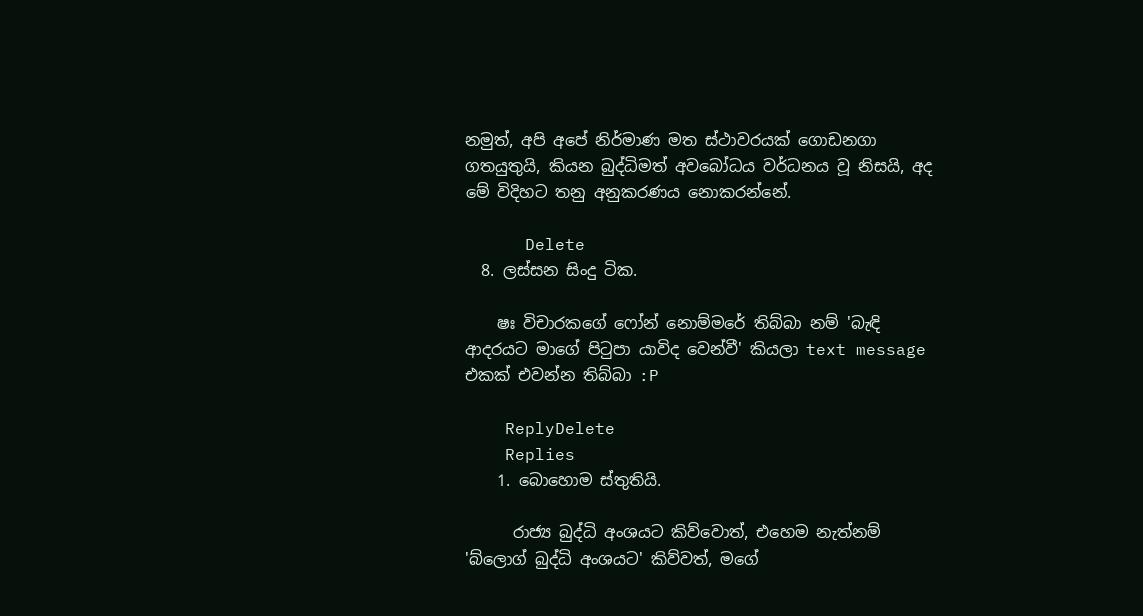නමුත්, අපි අපේ නිර්මාණ මත ස්ථාවරයක් ගොඩනගා ගතයුතුයි, කියන බුද්ධිමත් අවබෝධය වර්ධනය වූ නිසයි, අද මේ විදිහට තනු අනුකරණය නොකරන්නේ.

      Delete
  8. ලස්සන සිංදු ටික.

    ෂඃ විචාරකගේ ෆෝන් නොම්මරේ තිබ්බා නම් 'බැඳි ආදරයට මාගේ පිටුපා යාවිද වෙන්වී' කියලා text message එකක් එවන්න තිබ්බා :P

    ReplyDelete
    Replies
    1. බොහොම ස්තුතියි.

      රාජ්‍ය බුද්ධි අංශයට කිව්වොත්, එහෙම නැත්නම් 'බ්ලොග් බුද්ධි අංශයට' කිව්වත්, මගේ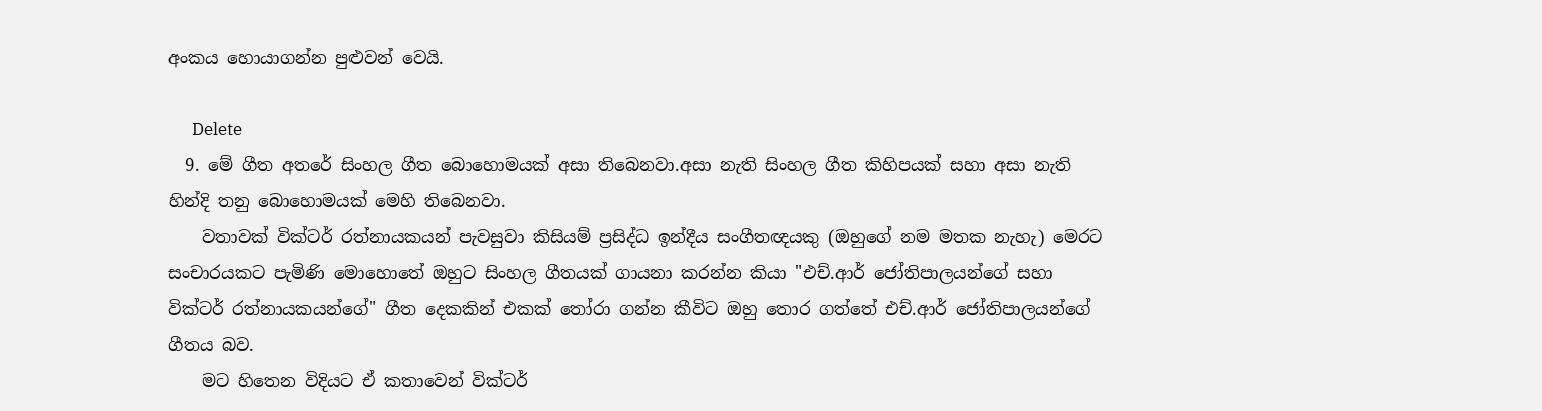අංකය හොයාගන්න පුළුවන් වෙයි.

      Delete
  9. මේ ගීත අතරේ සිංහල ගීත බොහොමයක් අසා තිබෙනවා.අසා නැති සිංහල ගීත කිහිපයක් සහා අසා නැති හින්දි තනු බොහොමයක් මෙහි තිබෙනවා.
    වතාවක් වික්ටර් රත්නායකයන් පැවසුවා කිසියම් ප්‍රසිද්ධ ඉන්දීය සංගීතඥයකු (ඔහුගේ නම මතක නැහැ) මෙරට සංචාරයකට පැමිණි මොහොතේ ඔහුට සිංහල ගීතයක් ගායනා කරන්න කියා "එච්.ආර් ජෝතිපාලයන්ගේ සහා වික්ටර් රත්නායකයන්ගේ" ගීත දෙකකින් එකක් තෝරා ගන්න කීවිට ඔහු තොර ගත්තේ එච්.ආර් ජෝතිපාලයන්ගේ ගීතය බව.
    මට හිතෙන විදියට ඒ කතාවෙන් වික්ටර්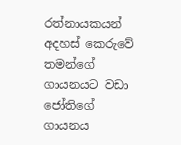රත්නායකයන් අදහස් කෙරුවේ තමන්ගේ ගායනයට වඩා ජෝතිගේ ගායනය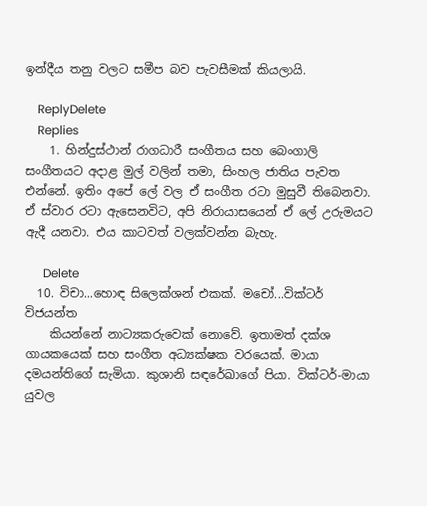ඉන්දීය තනු වලට සමීප බව පැවසීමක් කියලායි.

    ReplyDelete
    Replies
    1. හින්දුස්ථාන් රාගධාරී සංගීතය සහ බෙංගාලි සංගීතයට අදාළ මුල් වලින් තමා, සිංහල ජාතිය පැවත එන්නේ. ඉතිං අපේ ලේ වල ඒ සංගීත රටා මුසුවී තිබෙනවා. ඒ ස්වාර රටා ඇසෙනවිට, අපි නිරායාසයෙන් ඒ ලේ උරුමයට ඇදී යනවා. එය කාටවත් වලක්වන්න බැහැ.

      Delete
  10. විචා...හොඳ සිලෙක්ශන් එකක්. මචෝ...වික්ටර් විජයන්ත
    කියන්නේ නාට්‍යකරුවෙක් නොවේ. ඉතාමත් දක්ශ ගායකයෙක් සහ සංගීත අධ්‍යක්ෂක වරයෙක්. මායා දමයන්තිගේ සැමියා. කුශානි සඳරේඛාගේ පියා. වික්ටර්-මායා යුවල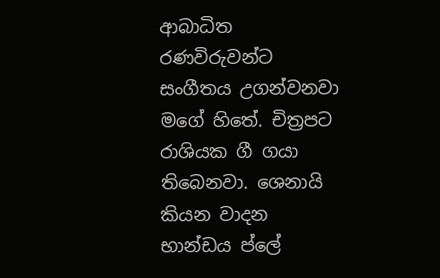ආබාධිත රණවිරුවන්ට සංගීතය උගන්වනවා මගේ හිතේ. චිත්‍රපට රාශියක ගී ගයා තිබෙනවා. ශෙනායි කියන වාදන භාන්ඩය ප්ලේ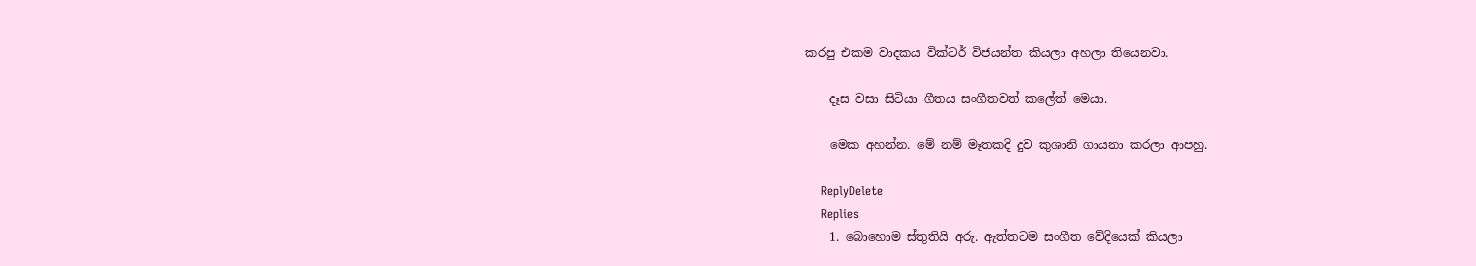කරපු එකම වාදකය වික්ටර් විජයන්ත කියලා අහලා තියෙනවා.

    දෑස වසා සිටියා ගීතය සංගීතවත් කලේත් මෙයා.

    මෙක අහන්න. මේ නම් මෑතකදි දුව කුශානි ගායනා කරලා ආපහු.

    ReplyDelete
    Replies
    1. බොහොම ස්තුතියි අරු. ඇත්තටම සංගීත වේදියෙක් කියලා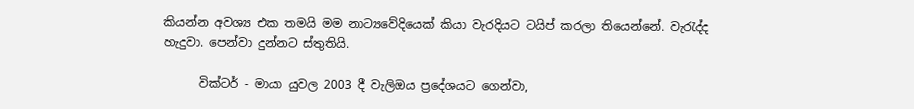කියන්න අවශ්‍ය එක තමයි මම නාට්‍යවේදියෙක් කියා වැරදියට ටයිප් කරලා තියෙන්නේ. වැරැද්ද හැදුවා. පෙන්වා දුන්නට ස්තුතියි.

      වික්ටර් - මායා යුවල 2003 දී වැලිඔය ප්‍රදේශයට ගෙන්වා,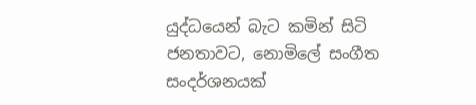යුද්ධයෙන් බැට කමින් සිටි ජනතාවට, නොමිලේ සංගීත සංදර්ශනයක්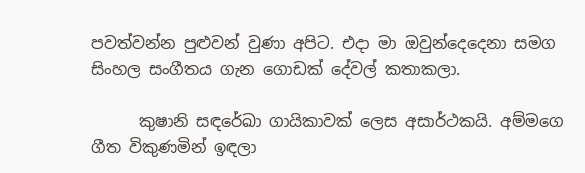පවත්වන්න පුළුවන් වුණා අපිට. එදා මා ඔවුන්දෙදෙනා සමග සිංහල සංගීතය ගැන ගොඩක් දේවල් කතාකලා.

      කුෂානි සඳරේඛා ගායිකාවක් ලෙස අසාර්ථකයි. අම්මගෙ ගීත විකුණමින් ඉඳලා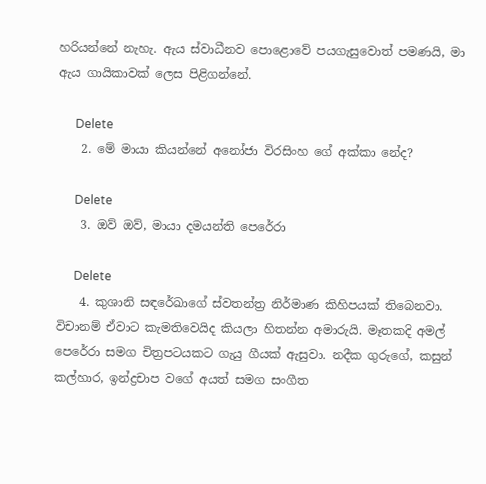හරියන්නේ නැහැ. ඇය ස්වාධීනව පොළොවේ පයගැසුවොත් පමණයි, මා ඇය ගායිකාවක් ලෙස පිළිගන්නේ.

      Delete
    2. මේ මායා කියන්නේ අනෝජා විරසිංහ ගේ අක්කා නේද?

      Delete
    3. ඔව් ඔව්, මායා දමයන්ති පෙරේරා

      Delete
    4. කුශානි සඳරේඛාගේ ස්වතන්ත්‍ර නිර්මාණ කිහිපයක් තිබෙනවා. විචානම් ඒවාට කැමතිවෙයිද කියලා හිතන්න අමාරුයි. මෑතකදි අමල් පෙරේරා සමග චිත්‍රපටයකට ගැයු ගීයක් ඇසුවා. නදීක ගුරුගේ, කසුන් කල්හාර, ඉන්ද්‍රචාප වගේ අයත් සමග සංගීත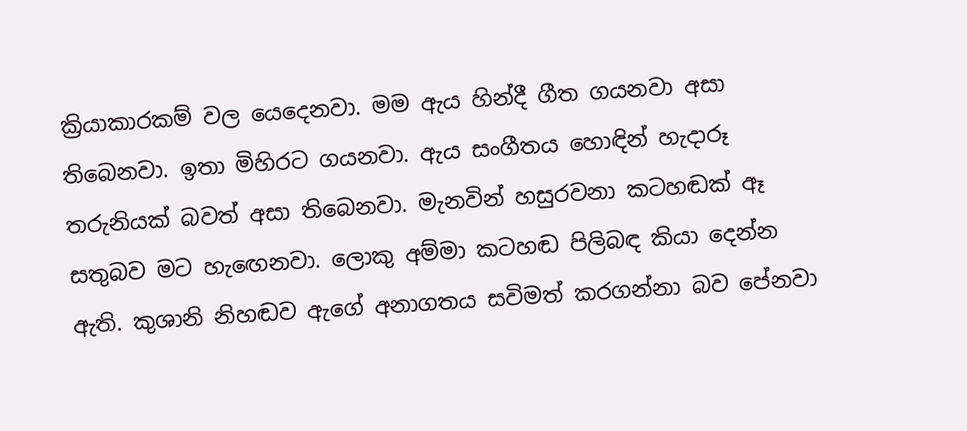ක්‍රියාකාරකම් වල යෙදෙනවා. මම ඇය හින්දී ගීත ගයනවා අසා තිබෙනවා. ඉතා මිහිරට ගයනවා. ඇය සංගීතය හොඳින් හැදාරූ තරුනියක් බවත් අසා තිබෙනවා. මැනවින් හසුරවනා කටහඬක් ඈ සතුබව මට හැඟෙනවා. ලොකු අම්මා කටහඬ පිලිබඳ කියා දෙන්න ඇති. කුශානි නිහඬව ඇගේ අනාගතය සවිමත් කරගන්නා බව පේනවා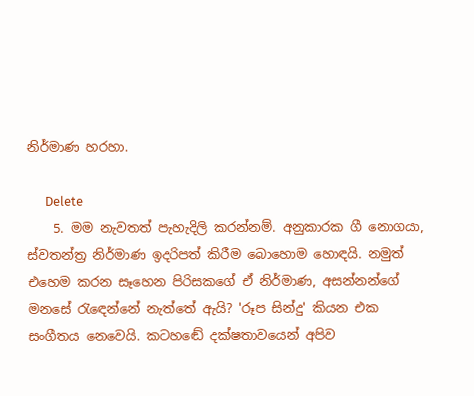නිර්මාණ හරහා.

      Delete
    5. මම නැවතත් පැහැදිලි කරන්නම්. අනුකාරක ගී නොගයා, ස්වතන්ත්‍ර නිර්මාණ ඉදරිපත් කිරීම බොහොම හොඳයි. නමුත් එහෙම කරන සෑහෙන පිරිසකගේ ඒ නිර්මාණ, අසන්නන්ගේ මනසේ රැඳෙන්නේ නැත්තේ ඇයි? 'රූප සින්දු' කියන එක සංගීතය නෙවෙයි. කටහඬේ දක්ෂතාවයෙන් අපිව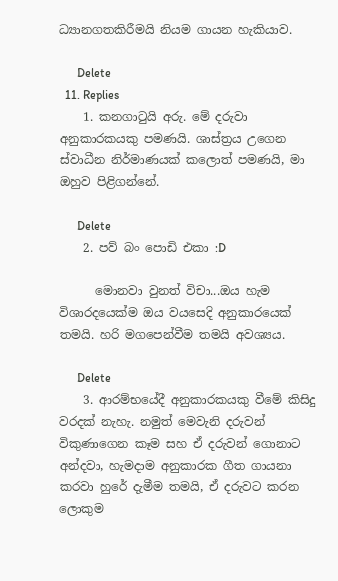ධ්‍යානගතකිරීමයි නියම ගායන හැකියාව.

      Delete
  11. Replies
    1. කනගාටුයි අරු. මේ දරුවා අනුකාරකයකු පමණයි. ශාස්ත්‍රය උගෙන ස්වාධීන නිර්මාණයක් කලොත් පමණයි, මා ඔහුව පිළිගන්නේ.

      Delete
    2. පව් බං පොඩි එකා :D

      මොනවා වුනත් විචා...ඔය හැම විශාරදයෙක්ම ඔය වයසෙදි අනුකාරයෙක් තමයි. හරි මගපෙන්වීම තමයි අවශ්‍යය.

      Delete
    3. ආරම්භයේදී අනුකාරකයකු වීමේ කිසිදු වරදක් නැහැ. නමුත් මෙවැනි දරුවන් විකුණාගෙන කෑම සහ ඒ දරුවන් ගොනාට අන්දවා, හැමදාම අනුකාරක ගීත ගායනා කරවා හුරේ දැමීම තමයි, ඒ දරුවට කරන ලොකුම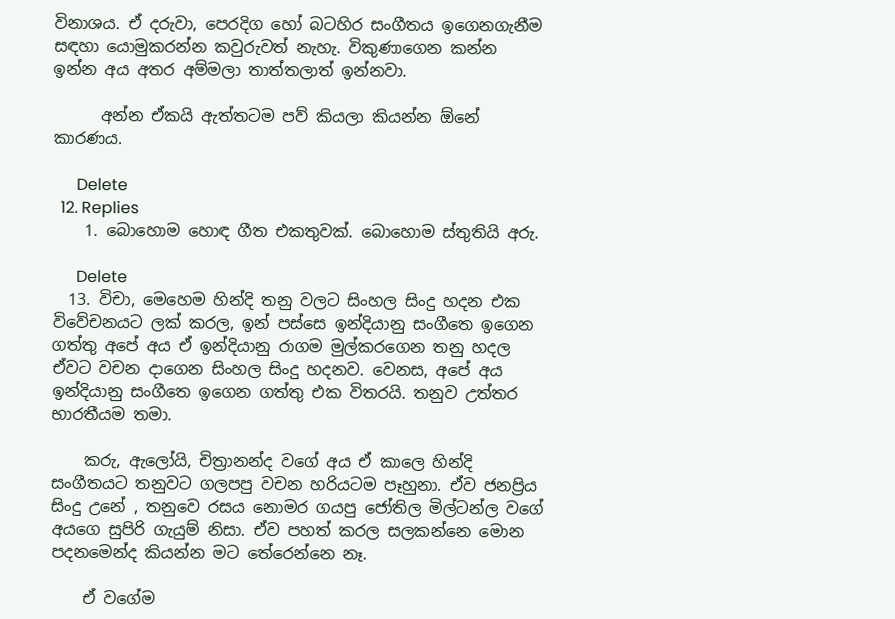විනාශය. ඒ දරුවා, පෙරදිග හෝ බටහිර සංගීතය ඉගෙනගැනීම සඳහා යොමුකරන්න කවුරුවත් නැහැ. විකුණාගෙන කන්න ඉන්න අය අතර අම්මලා තාත්තලාත් ඉන්නවා.

      අන්න ඒකයි ඇත්තටම පව් කියලා කියන්න ඕනේ කාරණය.

      Delete
  12. Replies
    1. බොහොම හොඳ ගීත එකතුවක්. බොහොම ස්තුතියි අරු.

      Delete
  13. විචා, මෙහෙම හින්දි තනු වලට සිංහල සිංදු හදන එක විවේචනයට ලක් කරල, ඉන් පස්සෙ ඉන්දියානු සංගීතෙ ඉගෙන ගත්තු අපේ අය ඒ ඉන්දියානු රාගම මුල්කරගෙන තනු හදල ඒවට වචන දාගෙන සිංහල සිංදු හදනව. වෙනස, අපේ අය ඉන්දියානු සංගීතෙ ඉගෙන ගත්තු එක විතරයි. තනුව උත්තර භාරතීයම තමා.

    කරු, ඇලෝයි, චිත්‍රානන්ද වගේ අය ඒ කාලෙ හින්දි සංගීතයට තනුවට ගලපපු වචන හරියටම පෑහුනා. ඒව ජනප්‍රිය සිංදු උනේ , තනුවෙ රසය නොමර ගයපු ජෝතිල මිල්ටන්ල වගේ අයගෙ සුපිරි ගැයුම් නිසා. ඒව පහත් කරල සලකන්නෙ මොන පදනමෙන්ද කියන්න මට තේරෙන්නෙ නෑ.

    ඒ වගේම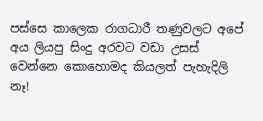පස්සෙ කාලෙක රාගධාරී තණුවලට අපේ අය ලියපු සිංදු අරවට වඩා උසස් වෙන්නෙ කොහොමද කියලත් පැහැදිලි නෑ!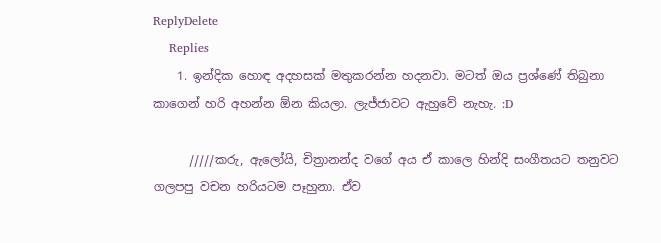ReplyDelete
    Replies
    1. ඉන්දික හොඳ අදහසක් මතුකරන්න හදනවා. මටත් ඔය ප්‍රශ්ණේ තිබුනා කාගෙන් හරි අහන්න ඕන කියලා. ලැජ්ජාවට ඇහුවේ නැහැ. :D

      /////කරු, ඇලෝයි, චිත්‍රානන්ද වගේ අය ඒ කාලෙ හින්දි සංගීතයට තනුවට ගලපපු වචන හරියටම පෑහුනා. ඒව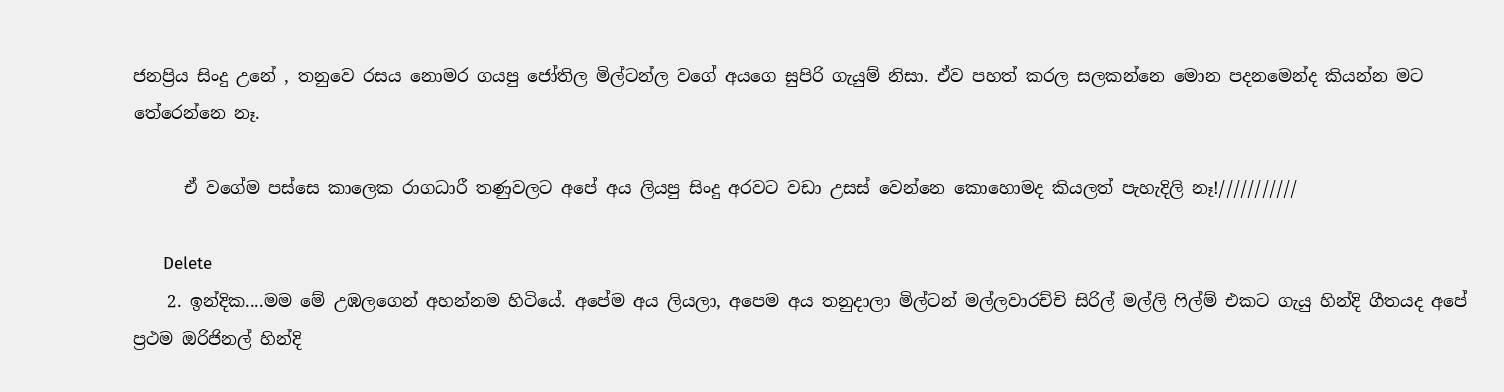ජනප්‍රිය සිංදු උනේ , තනුවෙ රසය නොමර ගයපු ජෝතිල මිල්ටන්ල වගේ අයගෙ සුපිරි ගැයුම් නිසා. ඒව පහත් කරල සලකන්නෙ මොන පදනමෙන්ද කියන්න මට තේරෙන්නෙ නෑ.

      ඒ වගේම පස්සෙ කාලෙක රාගධාරී තණුවලට අපේ අය ලියපු සිංදු අරවට වඩා උසස් වෙන්නෙ කොහොමද කියලත් පැහැදිලි නෑ!///////////

      Delete
    2. ඉන්දික....මම මේ උඹලගෙන් අහන්නම හිටියේ. අපේම අය ලියලා, අපෙම අය තනුදාලා මිල්ටන් මල්ලවාරච්චි සිරිල් මල්ලි ෆිල්ම් එකට ගැයු හින්දි ගීතයද අපේ ප්‍රථම ඔරිජිනල් හින්දි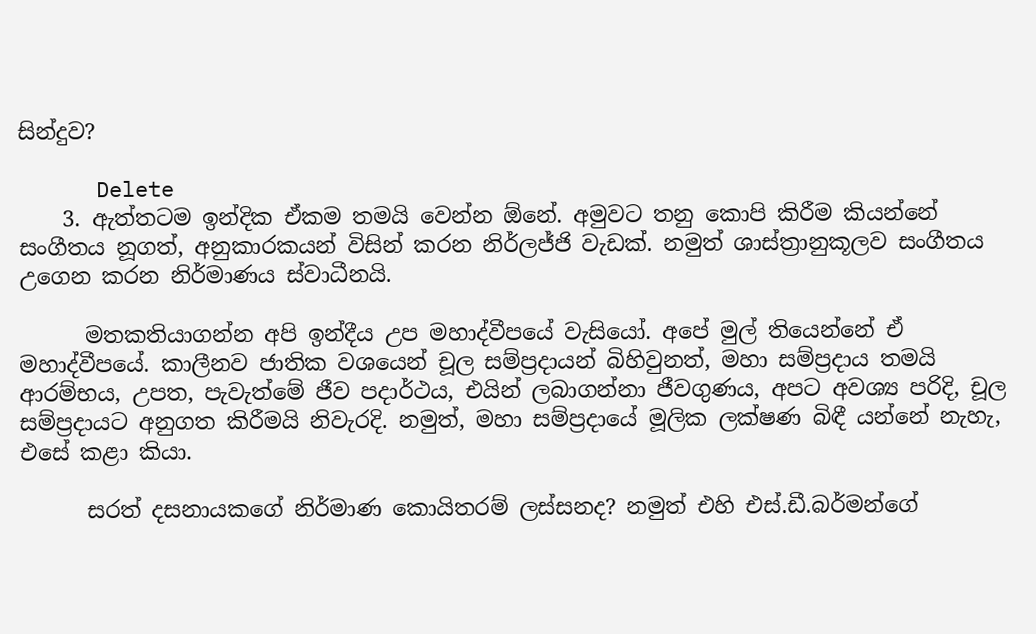සින්දුව?

      Delete
    3. ඇත්තටම ඉන්දික ඒකම තමයි වෙන්න ඕනේ. අමුවට තනු කොපි කිරීම කියන්නේ සංගීතය නූගත්, අනුකාරකයන් විසින් කරන නිර්ලජ්ජි වැඩක්. නමුත් ශාස්ත්‍රානුකූලව සංගීතය උගෙන කරන නිර්මාණය ස්වාධීනයි.

      මතකතියාගන්න අපි ඉන්දීය උප මහාද්වීපයේ වැසියෝ. අපේ මුල් තියෙන්නේ ඒ මහාද්වීපයේ. කාලීනව ජාතික වශයෙන් චූල සම්ප්‍රදායන් බිහිවුනත්, මහා සම්ප්‍රදාය තමයි ආරම්භය, උපත, පැවැත්මේ ජීව පදාර්ථය, එයින් ලබාගන්නා ජීවගුණය, අපට අවශ්‍ය පරිදි, චූල සම්ප්‍රදායට අනුගත කිරීමයි නිවැරදි. නමුත්, මහා සම්ප්‍රදායේ මූලික ලක්ෂණ බිඳී යන්නේ නැහැ, එසේ කළා කියා.

      සරත් දසනායකගේ නිර්මාණ කොයිතරම් ලස්සනද? නමුත් එහි එස්.ඩී.බර්මන්ගේ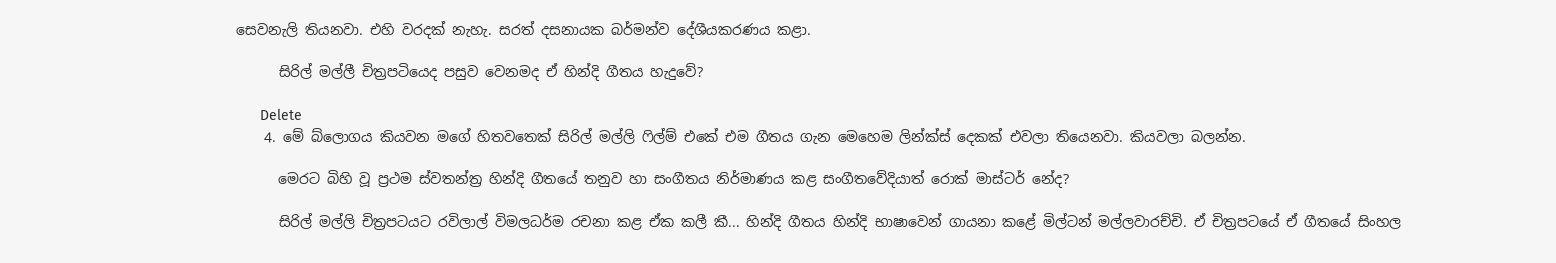සෙවනැලි තියනවා. එහි වරදක් නැහැ. සරත් දසනායක බර්මන්ව දේශීයකරණය කළා.

      සිරිල් මල්ලී චිත්‍රපටියෙද පසුව වෙනමද ඒ හින්දි ගීතය හැදුවේ?

      Delete
    4. මේ බ්ලොගය කියවන මගේ හිතවතෙක් සිරිල් මල්ලි ෆිල්ම් එකේ එම ගීතය ගැන මෙහෙම ලින්ක්ස් දෙකක් එවලා තියෙනවා. කියවලා බලන්න.

      මෙරට බිහි වූ ප්‍රථම ස්වතන්ත්‍ර හින්දි ගීතයේ තනුව හා සංගීතය නිර්මාණය කළ සංගීතවේදියාත් රොක් මාස්ටර් නේද?

      සිරිල් මල්ලි චිත්‍රපටයට රවිලාල් විමලධර්ම රචනා කළ ඒක කලී කී... හින්දි ගීතය හින්දි භාෂාවෙන් ගායනා කළේ මිල්ටන් මල්ලවාරච්චි. ඒ චිත්‍රපටයේ ඒ ගීතයේ සිංහල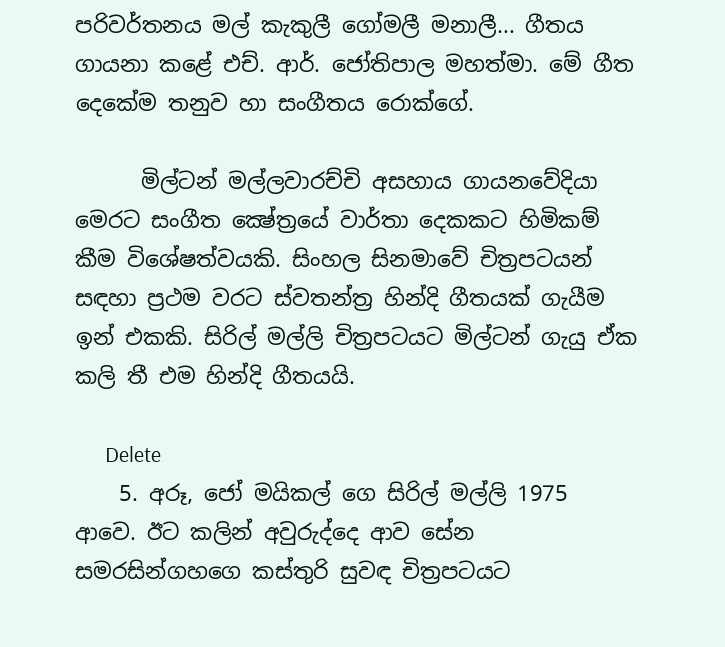පරිවර්තනය මල් කැකුලී ගෝමලී මනාලී... ගීතය ගායනා කළේ එච්. ආර්. ජෝතිපාල මහත්මා. මේ ගීත දෙකේම තනුව හා සංගීතය රොක්ගේ.

      මිල්ටන් මල්ලවාරච්චි අසහාය ගායනවේදියා මෙරට සංගීත ක්‍ෂේත්‍රයේ වාර්තා දෙකකට හිමිකම් කීම විශේෂත්වයකි. සිංහල සිනමාවේ චිත්‍රපටයන් සඳහා ප්‍රථම වරට ස්‌වතන්ත්‍ර හින්දි ගීතයක්‌ ගැයීම ඉන් එකකි. සිරිල් මල්ලි චිත්‍රපටයට මිල්ටන් ගැයු ඒක කලි තී එම හින්දි ගීතයයි.

      Delete
    5. අරූ, ජෝ මයිකල් ගෙ සිරිල් මල්ලි 1975 ආවෙ. ඊට කලින් අවුරුද්දෙ ආව සේන සමරසින්ගහගෙ කස්තුරි සුවඳ චිත්‍රපටයට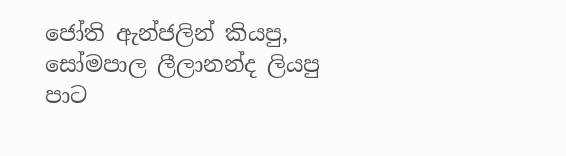ජෝති ඇන්ජලින් කියපු, සෝමපාල ලීලානන්ද ලියපු පාට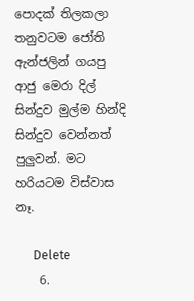පොදක් තිලකලා තනුවටම ජෝති ඇන්ජලින් ගයපු ආජු මෙරා දිල් සින්දුව මුල්ම හින්දි සින්දුව වෙන්නත් පුලුවන්. මට හරියටම විස්වාස නෑ.

      Delete
    6.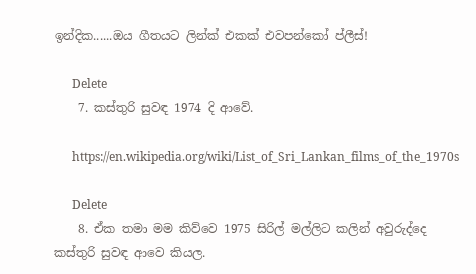ඉන්දික......ඔය ගීතයට ලින්ක් එකක් එවපන්කෝ ප්ලීස්!

      Delete
    7. කස්තුරි සුවඳ 1974 දි ආවේ.

      https://en.wikipedia.org/wiki/List_of_Sri_Lankan_films_of_the_1970s

      Delete
    8. ඒක තමා මම කිව්වෙ 1975 සිරිල් මල්ලිට කලින් අවුරුද්දෙ කස්තුරි සුවඳ ආවෙ කියල.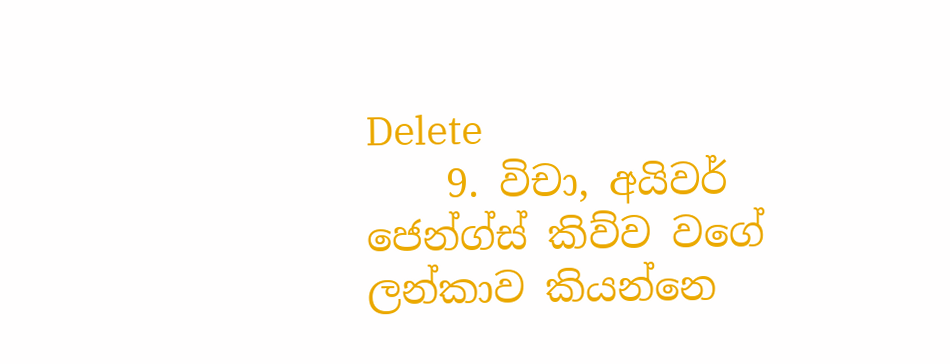Delete
    9. විචා, අයිවර් ජෙන්ග්ස් කිව්ව වගේ ලන්කාව කියන්නෙ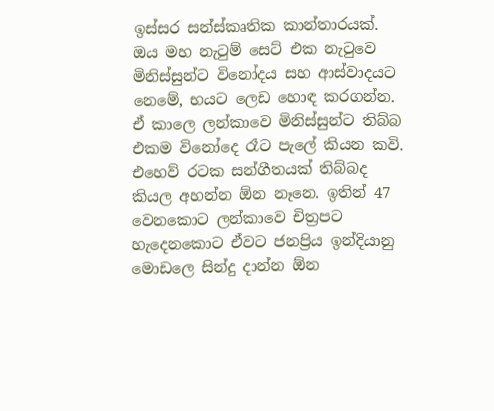ඉස්සර සන්ස්කෘතික කාන්තාරයක්. ඔය මහ නැටුම් සෙට් එක නැටුවෙ මිනිස්සුන්ට විනෝදය සහ ආස්වාදයට නෙමේ, භයට ලෙඩ හොඳ කරගන්න. ඒ කාලෙ ලන්කාවෙ මිනිස්සුන්ට තිබ්බ එකම විනෝදෙ රෑට පැලේ කියන කවි. එහෙව් රටක සන්ගීතයක් තිබ්බද කියල අහන්න ඕන නෑනෙ. ඉතින් 47 වෙනකොට ලන්කාවෙ චිත්‍රපට හැදෙනකොට ඒවට ජනප්‍රිය ඉන්දියානු මොඩලෙ සින්දු දාන්න ඕන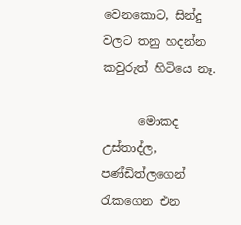වෙනකොට, සින්දු වලට තනු හදන්න කවුරුත් හිටියෙ නෑ.

      මොකද උස්තාද්ල, පණ්ඩිත්ලගෙන් රැකගෙන එන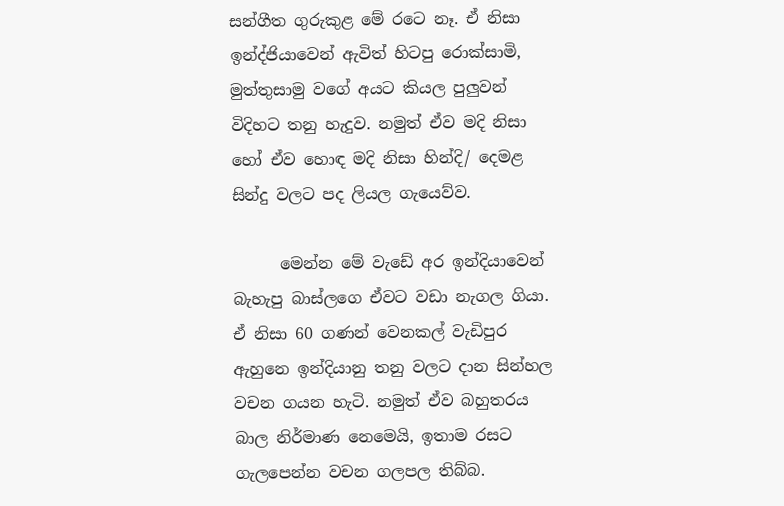සන්ගීත ගුරුකුළ මේ රටෙ නෑ. ඒ නිසා ඉන්ද්ජියාවෙන් ඇවිත් හිටපු රොක්සාමි, මුත්තුසාමු වගේ අයට කියල පුලුවන් විදිහට තනු හැදුව. නමුත් ඒව මදි නිසා හෝ ඒව හොඳ මදි නිසා හින්දි/ දෙමළ සින්දු වලට පද ලියල ගැයෙව්ව.

      මෙන්න මේ වැඩේ අර ඉන්දියාවෙන් බැහැපු බාස්ලගෙ ඒවට වඩා නැගල ගියා. ඒ නිසා 60 ගණන් වෙනකල් වැඩිපුර ඇහුනෙ ඉන්දියානු තනු වලට දාන සින්හල වචන ගයන හැටි. නමුත් ඒව බහුතරය බාල නිර්මාණ නෙමෙයි, ඉතාම රසට ගැලපෙන්න වචන ගලපල තිබ්බ.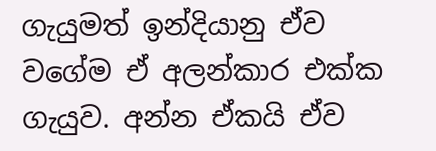ගැයුමත් ඉන්දියානු ඒව වගේම ඒ අලන්කාර එක්ක ගැයුව. අන්න ඒකයි ඒව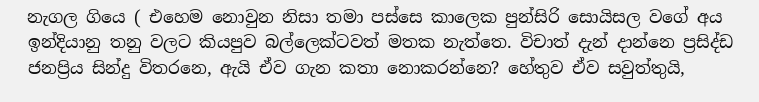නැගල ගියෙ ( එහෙම නොවුන නිසා තමා පස්සෙ කාලෙක පුන්සිරි සොයිසල වගේ අය ඉන්දියානු තනු වලට කියපුව බල්ලෙක්ටවත් මතක නැත්තෙ. විචාත් දැන් දාන්නෙ ප්‍රසිද්ඩ ජනප්‍රිය සින්දු විතරනෙ, ඇයි ඒව ගැන කතා නොකරන්නෙ? හේතුව ඒව සවුත්තුයි,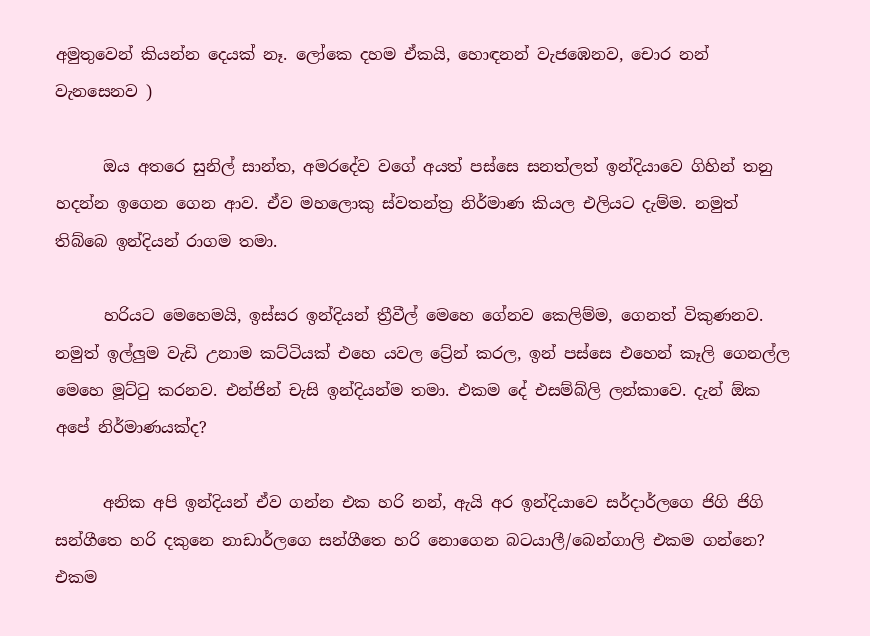අමුතුවෙන් කියන්න දෙයක් නෑ. ලෝකෙ දහම ඒකයි, හොඳනන් වැජඹෙනව, චොර නන් වැනසෙනව )

      ඔය අතරෙ සුනිල් සාන්ත, අමරදේව වගේ අයත් පස්සෙ සනත්ලත් ඉන්දියාවෙ ගිහින් තනු හදන්න ඉගෙන ගෙන ආව. ඒව මහලොකු ස්වතන්ත්‍ර නිර්මාණ කියල එලියට දැම්ම. නමුත් තිබ්බෙ ඉන්දියන් රාගම තමා.

      හරියට මෙහෙමයි, ඉස්සර ඉන්දියන් ත්‍රීවීල් මෙහෙ ගේනව කෙලිම්ම, ගෙනත් විකුණනව. නමුත් ඉල්ලුම වැඩි උනාම කට්ටියක් එහෙ යවල ට්‍රේන් කරල, ඉන් පස්සෙ එහෙන් කෑලි ගෙනල්ල මෙහෙ මූට්ටු කරනව. එන්ජින් චැසි ඉන්දියන්ම තමා. එකම දේ එසම්බ්ලි ලන්කාවෙ. දැන් ඕක අපේ නිර්මාණයක්ද?

      අනික අපි ඉන්දියන් ඒව ගන්න එක හරි නන්, ඇයි අර ඉන්දියාවෙ සර්දාර්ලගෙ ජිගි ජිගි සන්ගීතෙ හරි දකුනෙ නාඩාර්ලගෙ සන්ගීතෙ හරි නොගෙන බටයාලී/බෙන්ගාලි එකම ගන්නෙ? එකම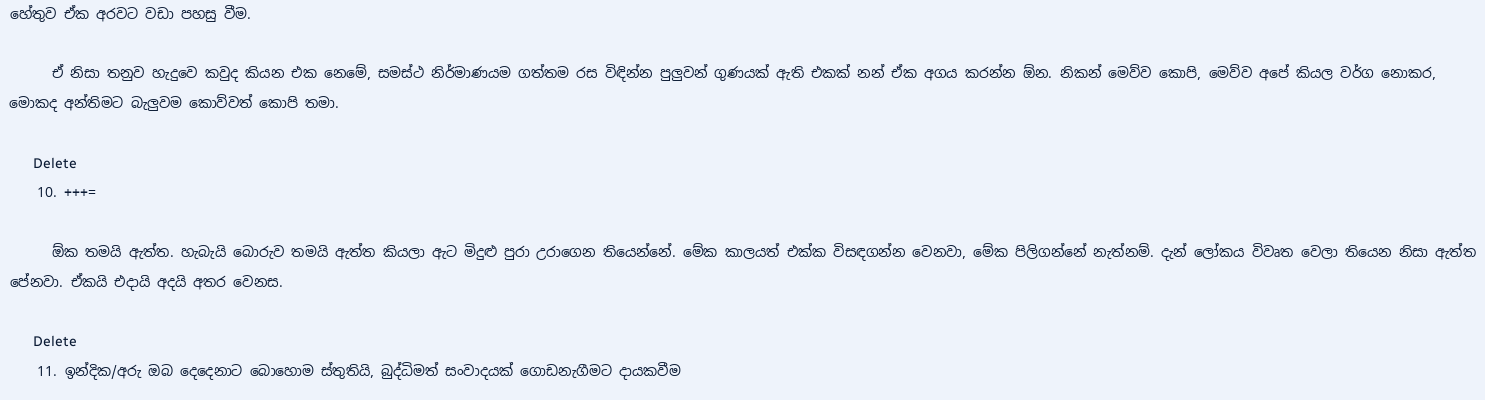හේතුව ඒක අරවට වඩා පහසු වීම.

      ඒ නිසා තනුව හැදුවෙ කවුද කියන එක නෙමේ, සමස්ථ නිර්මාණයම ගත්තම රස විඳින්න පුලුවන් ගුණයක් ඇති එකක් නන් ඒක අගය කරන්න ඕන. නිකන් මෙව්ව කොපි, මෙව්ව අපේ කියල වර්ග නොකර, මොකද අන්තිමට බැලුවම කොව්වත් කොපි තමා.

      Delete
    10. +++=

      ඕක තමයි ඇත්ත. හැබැයි බොරුව තමයි ඇත්ත කියලා ඇට මිදුළු පුරා උරාගෙන තියෙන්නේ. මේක කාලයත් එක්ක විසඳගන්න වෙනවා, මේක පිලිගන්නේ නැත්නම්. දැන් ලෝකය විවෘත වෙලා තියෙන නිසා ඇත්ත පේනවා. ඒකයි එදායි අදයි අතර වෙනස.

      Delete
    11. ඉන්දික/අරු ඔබ දෙදෙනාට බොහොම ස්තුතියි, බුද්ධිමත් සංවාදයක් ගොඩනැගීමට දායකවීම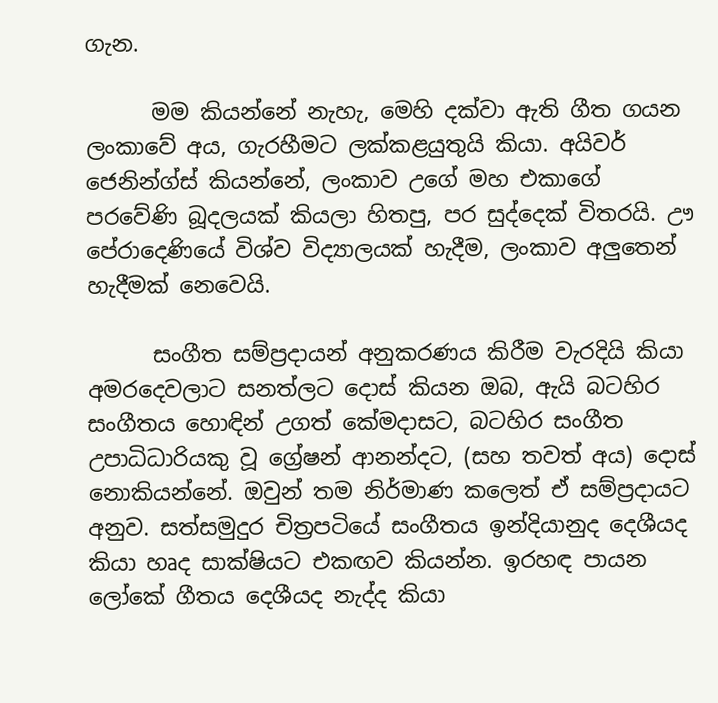ගැන.

      මම කියන්නේ නැහැ, මෙහි දක්වා ඇති ගීත ගයන ලංකාවේ අය, ගැරහීමට ලක්කළයුතුයි කියා. අයිවර් ජෙනින්ග්ස් කියන්නේ, ලංකාව උගේ මහ එකාගේ පරවේණි බූදලයක් කියලා හිතපු, පර සුද්දෙක් විතරයි. ඌ පේරාදෙණියේ විශ්ව විද්‍යාලයක් හැදීම, ලංකාව අලුතෙන් හැදීමක් නෙවෙයි.

      සංගීත සම්ප්‍රදායන් අනුකරණය කිරීම වැරදියි කියා අමරදෙවලාට සනත්ලට දොස් කියන ඔබ, ඇයි බටහිර සංගීතය හොඳින් උගත් කේමදාසට, බටහිර සංගීත උපාධිධාරියකු වූ ග්‍රේෂන් ආනන්දට, (සහ තවත් අය) දොස් නොකියන්නේ. ඔවුන් තම නිර්මාණ කලෙත් ඒ සම්ප්‍රදායට අනුව. සත්සමුදුර චිත්‍රපටියේ සංගීතය ඉන්දියානුද දෙශීයද කියා හෘද සාක්ෂියට එකඟව කියන්න. ඉරහඳ පායන ලෝකේ ගීතය දෙශීයද නැද්ද කියා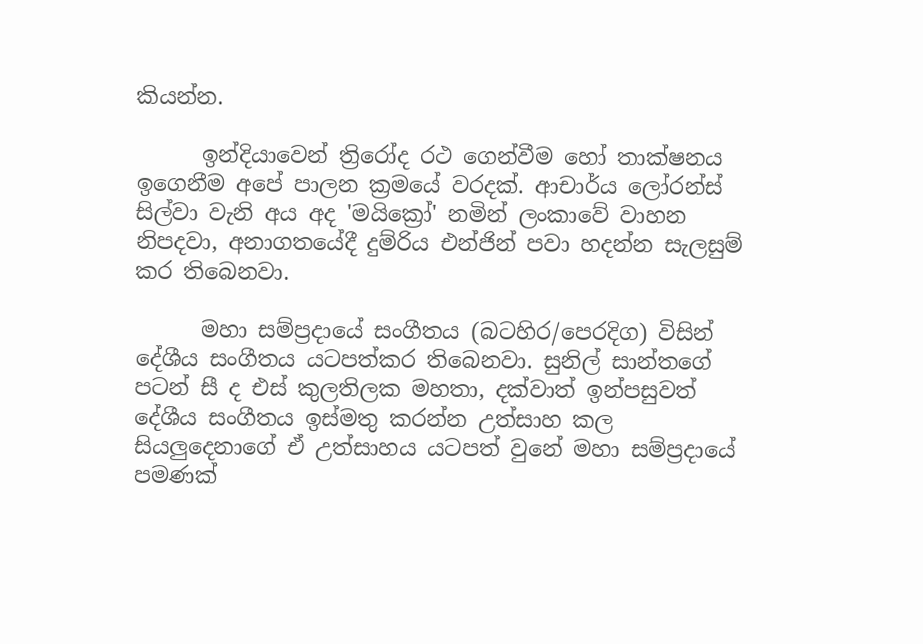කියන්න.

      ඉන්දියාවෙන් ත්‍රිරෝද රථ ගෙන්වීම හෝ තාක්ෂනය ඉගෙනීම අපේ පාලන ක්‍රමයේ වරදක්. ආචාර්ය ලෝරන්ස් සිල්වා වැනි අය අද 'මයික්‍රෝ' නමින් ලංකාවේ වාහන නිපදවා, අනාගතයේදී දුම්රිය එන්ජින් පවා හදන්න සැලසුම් කර තිබෙනවා.

      මහා සම්ප්‍රදායේ සංගීතය (බටහිර/පෙරදිග) විසින් දේශීය සංගීතය යටපත්කර තිබෙනවා. සුනිල් සාන්තගේ පටන් සී ද එස් කුලතිලක මහතා, දක්වාත් ඉන්පසුවත් දේශීය සංගීතය ඉස්මතු කරන්න උත්සාහ කල සියලුදෙනාගේ ඒ උත්සාහය යටපත් වුනේ මහා සම්ප්‍රදායේ පමණක්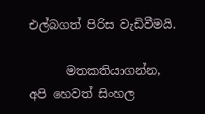එල්බගත් පිරිස වැඩිවීමයි.

      මතකතියාගන්න, අපි හෙවත් සිංහල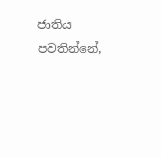ජාතිය පවතින්නේ,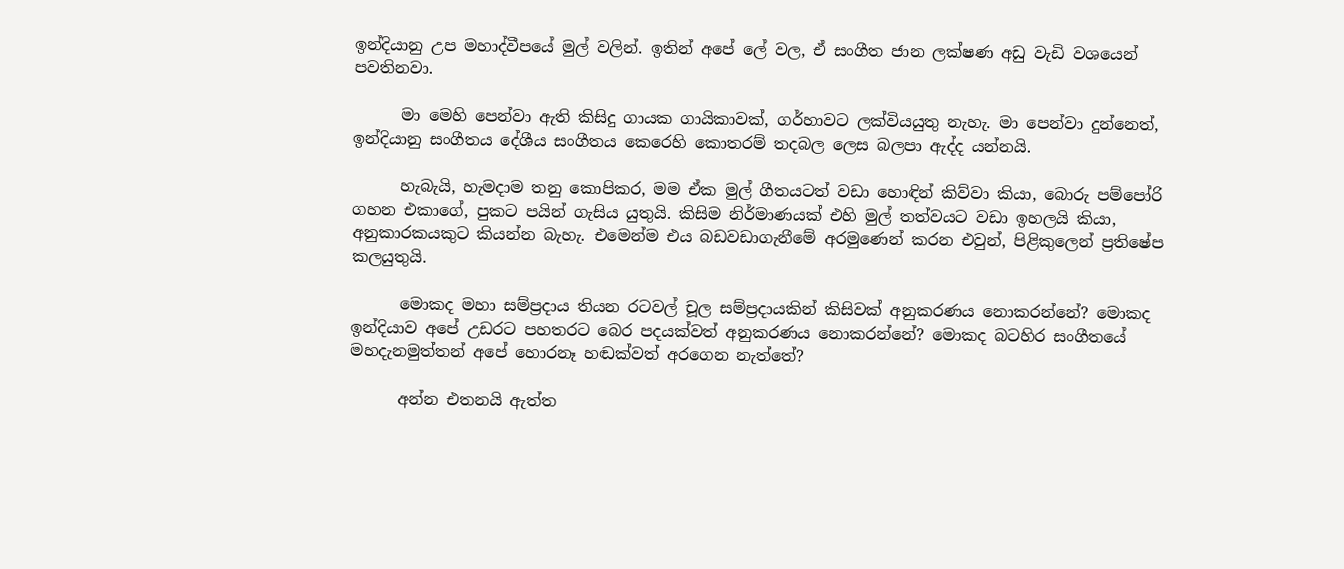ඉන්දියානු උප මහාද්වීපයේ මුල් වලින්. ඉතින් අපේ ලේ වල, ඒ සංගීත ජාන ලක්ෂණ අඩු වැඩි වශයෙන් පවතිනවා.

      මා මෙහි පෙන්වා ඇති කිසිදු ගායක ගායිකාවක්, ගර්හාවට ලක්වියයුතු නැහැ. මා පෙන්වා දුන්නෙත්, ඉන්දියානු සංගීතය දේශීය සංගීතය කෙරෙහි කොතරම් තදබල ලෙස බලපා ඇද්ද යන්නයි.

      හැබැයි, හැමදාම තනු කොපිකර, මම ඒක මුල් ගීතයටත් වඩා හොඳින් කිව්වා කියා, බොරු පම්පෝරි ගහන එකාගේ, පුකට පයින් ගැසිය යුතුයි. කිසිම නිර්මාණයක් එහි මුල් තත්වයට වඩා ඉහලයි කියා, අනුකාරකයකුට කියන්න බැහැ. එමෙන්ම එය බඩවඩාගැනීමේ අරමුණෙන් කරන එවුන්, පිළිකුලෙන් ප්‍රතිෂේප කලයුතුයි.

      මොකද මහා සම්ප්‍රදාය තියන රටවල් චූල සම්ප්‍රදායකින් කිසිවක් අනුකරණය නොකරන්නේ? මොකද ඉන්දියාව අපේ උඩරට පහතරට බෙර පදයක්වත් අනුකරණය නොකරන්නේ? මොකද බටහිර සංගීතයේ මහදැනමුත්තන් අපේ හොරනෑ හඬක්වත් අරගෙන නැත්තේ?

      අන්න එතනයි ඇත්ත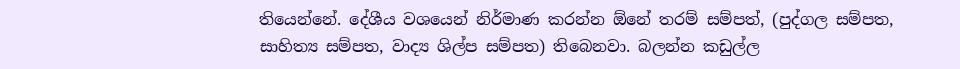තියෙන්නේ. දේශීය වශයෙන් නිර්මාණ කරන්න ඕනේ තරම් සම්පත්, (පුද්ගල සම්පත, සාහිත්‍ය සම්පත, වාද්‍ය ශිල්ප සම්පත) තිබෙනවා. බලන්න කඩුල්ල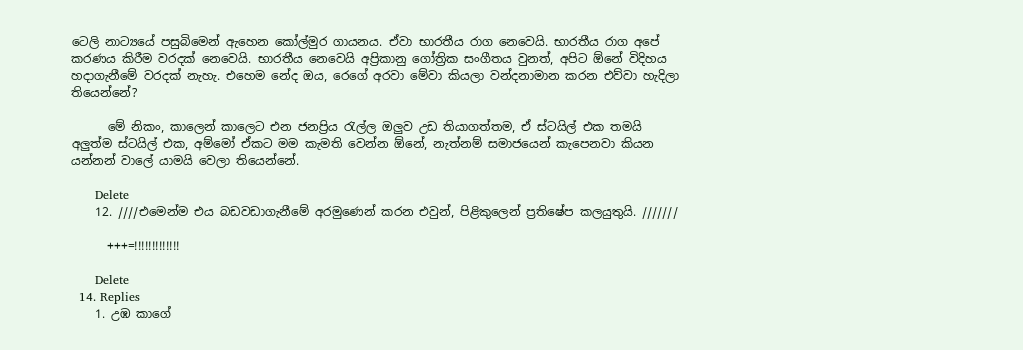ටෙලි නාට්‍යයේ පසුබිමෙන් ඇහෙන කෝල්මුර ගායනය. ඒවා භාරතීය රාග නෙවෙයි. භාරතීය රාග අපේ කරණය කිරීම වරදක් නෙවෙයි. භාරතීය නෙවෙයි අප්‍රිකානු ගෝත්‍රික සංගීතය වුනත්, අපිට ඕනේ විදිහය හදාගැනීමේ වරදක් නැහැ. එහෙම නේද ඔය, රෙගේ අරවා මේවා කියලා වන්දනාමාන කරන එව්වා හැදිලා තියෙන්නේ?

      මේ නිකං, කාලෙන් කාලෙට එන ජනප්‍රිය රැල්ල ඔලුව උඩ තියාගත්තම, ඒ ස්ටයිල් එක තමයි අලුත්ම ස්ටයිල් එක, අම්මෝ ඒකට මම කැමති වෙන්න ඕනේ, නැත්නම් සමාජයෙන් කැපෙනවා කියන යන්නන් වාලේ යාමයි වෙලා තියෙන්නේ.

      Delete
    12. ////එමෙන්ම එය බඩවඩාගැනීමේ අරමුණෙන් කරන එවුන්, පිළිකුලෙන් ප්‍රතිෂේප කලයුතුයි. ///////

      +++=!!!!!!!!!!!!!

      Delete
  14. Replies
    1. උඹ කාගේ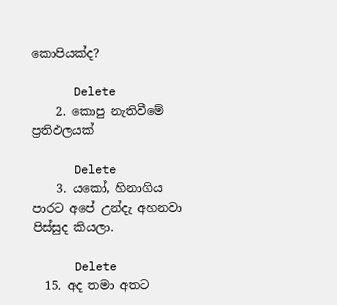කොපියක්ද?

      Delete
    2. කොපු නැතිවීමේ ප්‍රතිඵලයක්

      Delete
    3. යකෝ, හිනාගිය පාරට අපේ උන්දැ අහනවා පිස්සුද කියලා.

      Delete
  15. අද තමා අතට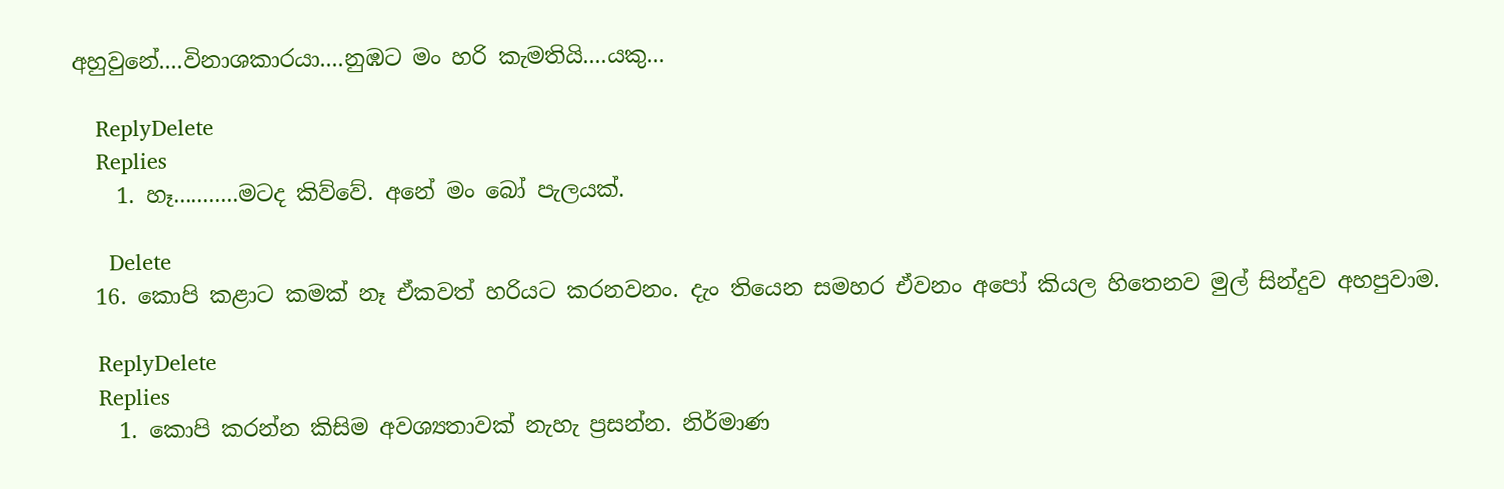අහුවුනේ....විනාශකාරයා....නුඹට මං හරි කැමතියි....යකු...

    ReplyDelete
    Replies
    1. හෑ...........මටද කිව්වේ. අනේ මං බෝ පැලයක්.

      Delete
  16. කොපි කළාට කමක් නෑ ඒකවත් හරියට කරනවනං. දැං තියෙන සමහර ඒවනං අපෝ කියල හිතෙනව මුල් සින්දුව අහපුවාම.

    ReplyDelete
    Replies
    1. කොපි කරන්න කිසිම අවශ්‍යතාවක් නැහැ ප්‍රසන්න. නිර්මාණ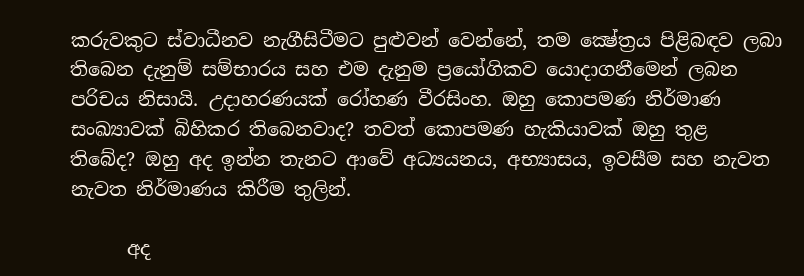කරුවකුට ස්වාධීනව නැගීසිටීමට පුළුවන් වෙන්නේ, තම ක්‍ෂේත්‍රය පිළිබඳව ලබා තිබෙන දැනුම් සම්භාරය සහ එම දැනුම ප්‍රයෝගිකව යොදාගනීමෙන් ලබන පරිචය නිසායි. උදාහරණයක් රෝහණ වීරසිංහ. ඔහු කොපමණ නිර්මාණ සංඛ්‍යාවක් බිහිකර තිබෙනවාද? තවත් කොපමණ හැකියාවක් ඔහු තුළ තිබේද? ඔහු අද ඉන්න තැනට ආවේ අධ්‍යයනය, අභ්‍යාසය, ඉවසීම සහ නැවත නැවත නිර්මාණය කිරීම තුලින්.

      අද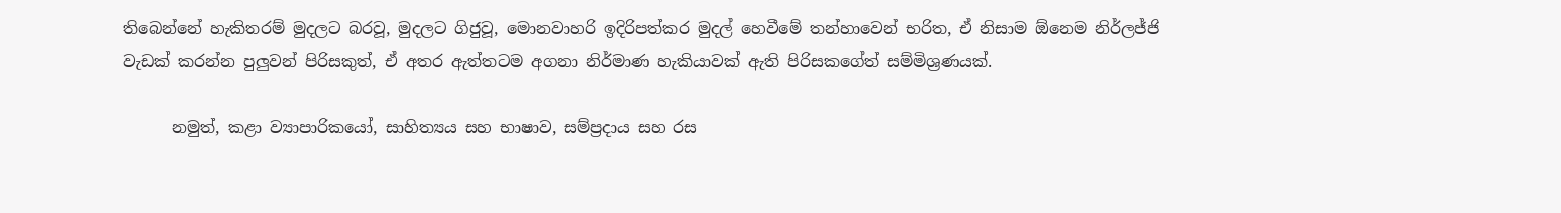තිබෙන්නේ හැකිතරම් මුදලට බරවූ, මුදලට ගිජුවූ, මොනවාහරි ඉදිරිපත්කර මුදල් හෙවීමේ තන්හාවෙන් භරිත, ඒ නිසාම ඕනෙම නිර්ලජ්ජි වැඩක් කරන්න පුලුවන් පිරිසකුත්, ඒ අතර ඇත්තටම අගනා නිර්මාණ හැකියාවක් ඇති පිරිසකගේත් සම්මිශ්‍රණයක්.

      නමුත්, කළා ව්‍යාපාරිකයෝ, සාහිත්‍යය සහ භාෂාව, සම්ප්‍රදාය සහ රස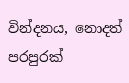වින්දනය, නොදත් පරපුරක්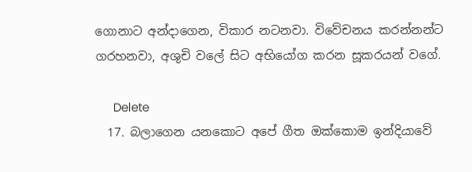ගොනාට අන්දාගෙන, විකාර නටනවා. විවේචනය කරන්නන්ට ගරහනවා, අශුචි වලේ සිට අභියෝග කරන සූකරයන් වගේ.

      Delete
  17. බලාගෙන යනකොට අපේ ගීත ඔක්කොම ඉන්දියාවේ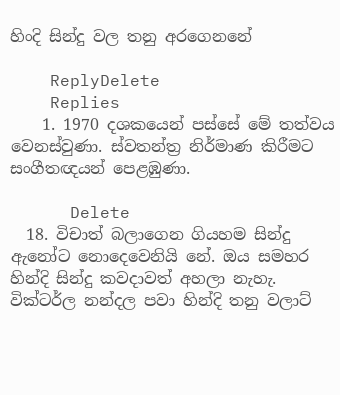හිංදි සින්දු වල තනු අරගෙනනේ

    ReplyDelete
    Replies
    1. 1970 දශකයෙන් පස්සේ මේ තත්වය වෙනස්වුණා. ස්වතන්ත්‍ර නිර්මාණ කිරීමට සංගීතඥයන් පෙළඹුණා.

      Delete
  18. විචාත් බලාගෙන ගියහම සින්දු ඇනෝට නොදෙවෙනියි නේ. ඔය සමහර හින්දි සින්දු කවදාවත් අහලා නැහැ. වික්ටර්ල නන්දල පවා හින්දි තනු වලාට්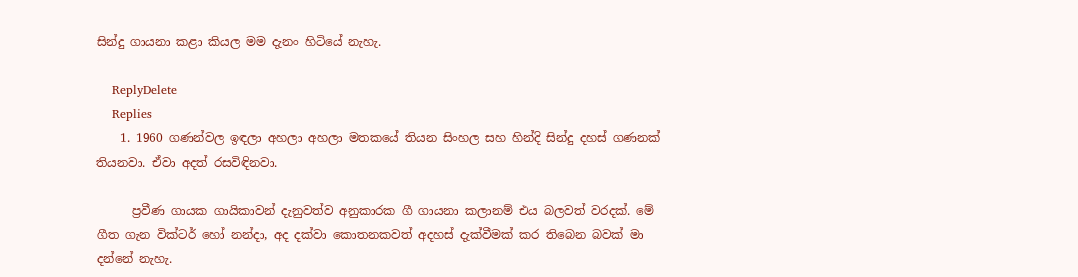සින්දු ගායනා කළා කියල මම දැනං හිටියේ නැහැ.

    ReplyDelete
    Replies
    1. 1960 ගණන්වල ඉඳලා අහලා අහලා මතකයේ තියන සිංහල සහ හින්දි සින්දු දහස් ගණනක් තියනවා. ඒවා අදත් රසවිඳිනවා.

      ප්‍රවීණ ගායක ගායිකාවන් දැනුවත්ව අනුකාරක ගී ගායනා කලානම් එය බලවත් වරදක්. මේ ගීත ගැන වික්ටර් හෝ නන්දා, අද දක්වා කොතනකවත් අදහස් දැක්වීමක් කර තිබෙන බවක් මා දන්නේ නැහැ.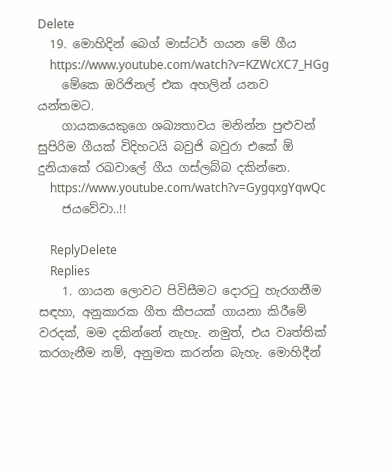Delete
  19. මොහිදින් බෙග් මාස්ටර් ගයන මේ ගීය
    https://www.youtube.com/watch?v=KZWcXC7_HGg
    මේකෙ ඔරිජිනල් එක අහලින් යනව යන්තමට.
    ගායකයෙකුගෙ ශඛ්‍යතාවය මනින්න පුළුවන් සුපිරිම ගීයක් විදිහටයි බවුජි බවුරා එකේ ඕ දුනියාකේ රඛවාලේ ගීය ගස්ලබ්බ දකින්නෙ.
    https://www.youtube.com/watch?v=GygqxgYqwQc
    ජයවේවා..!!

    ReplyDelete
    Replies
    1. ගායන ලොවට පිවිසීමට දොරටු හැරගනීම සඳහා, අනුකාරක ගීත කීපයක් ගායනා කිරීමේ වරදක්, මම දකින්නේ නැහැ. නමුත්, එය වෘත්තික් කරගැනීම නම්, අනුමත කරන්න බැහැ. මොහිදීන්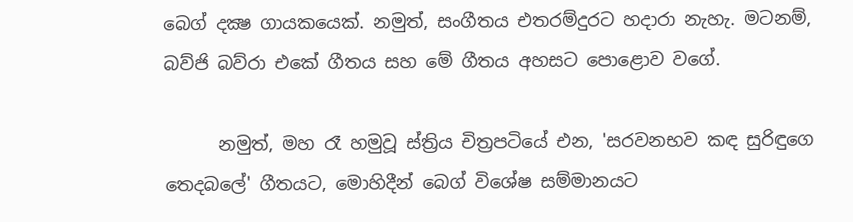බෙග් දක්‍ෂ ගායකයෙක්. නමුත්, සංගීතය එතරම්දුරට හදාරා නැහැ. මටනම්, බව්ජි බව්රා එකේ ගීතය සහ මේ ගීතය අහසට පොළොව වගේ.

      නමුත්, මහ රෑ හමුවූ ස්ත්‍රිය චිත්‍රපටියේ එන, 'සරවනභව කඳ සුරිඳුගෙ තෙදබලේ' ගීතයට, මොහිදීන් බෙග් විශේෂ සම්මානයට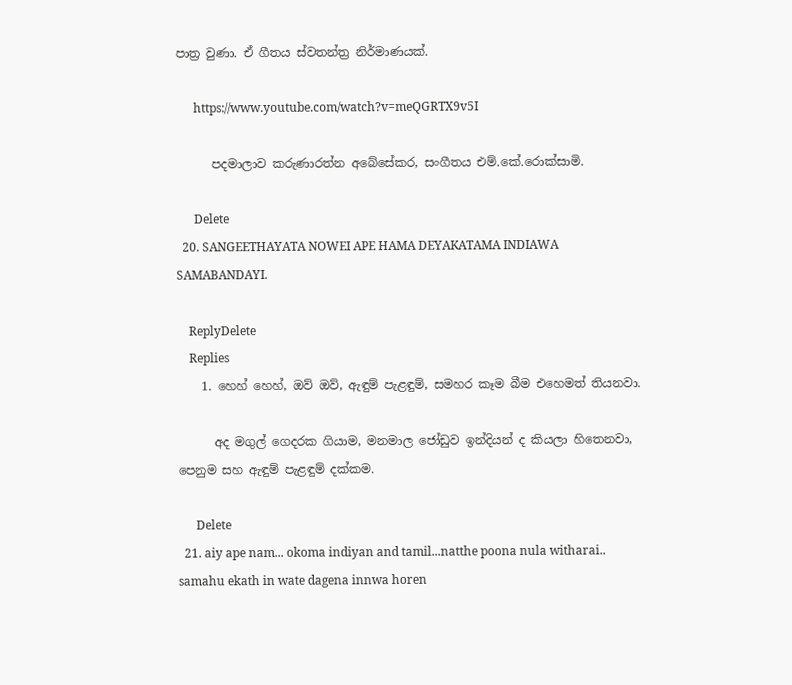පාත්‍ර වුණා. ඒ ගීතය ස්වතන්ත්‍ර නිර්මාණයක්.

      https://www.youtube.com/watch?v=meQGRTX9v5I

      පදමාලාව කරුණාරත්න අබේසේකර, සංගීතය එම්.කේ.රොක්සාමි.

      Delete
  20. SANGEETHAYATA NOWEI APE HAMA DEYAKATAMA INDIAWA SAMABANDAYI.

    ReplyDelete
    Replies
    1. හෙහ් හෙහ්, ඔව් ඔව්, ඇඳුම් පැළඳුම්, සමහර කෑම බීම එහෙමත් තියනවා.

      අද මගුල් ගෙදරක ගියාම, මනමාල ජෝඩුව ඉන්දියන් ද කියලා හිතෙනවා, පෙනුම සහ ඇඳුම් පැළඳුම් දක්කම.

      Delete
  21. aiy ape nam... okoma indiyan and tamil...natthe poona nula witharai.. samahu ekath in wate dagena innwa horen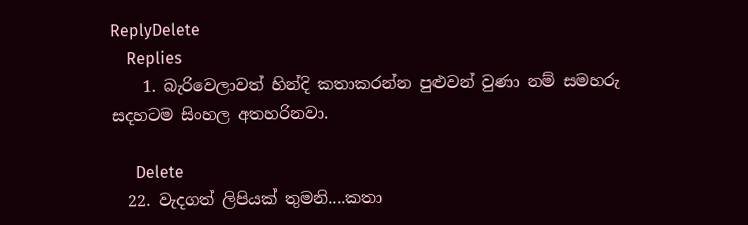ReplyDelete
    Replies
    1. බැරිවෙලාවත් හින්දි කතාකරන්න පුළුවන් වුණා නම් සමහරු සදහටම සිංහල අතහරිනවා.

      Delete
  22. වැදගත් ලිපියක් තුමනි....කතා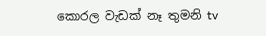ක‍ොරල වැඩක් නෑ තුමනි tv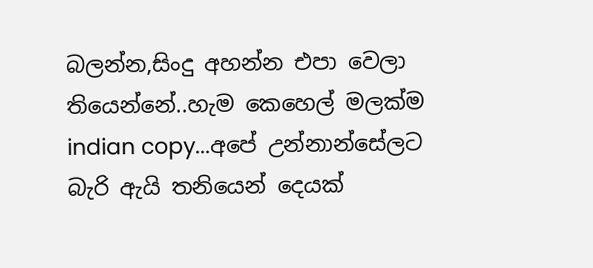බලන්න,සිංදු අහන්න එපා ව‍ෙලා තියෙන්නේ..හැම ක‍ෙහ‍ෙල් මලක්ම indian copy...අපේ උන්නාන්සේලට බැරි ඇයි තනියෙන් ද‍ෙයක්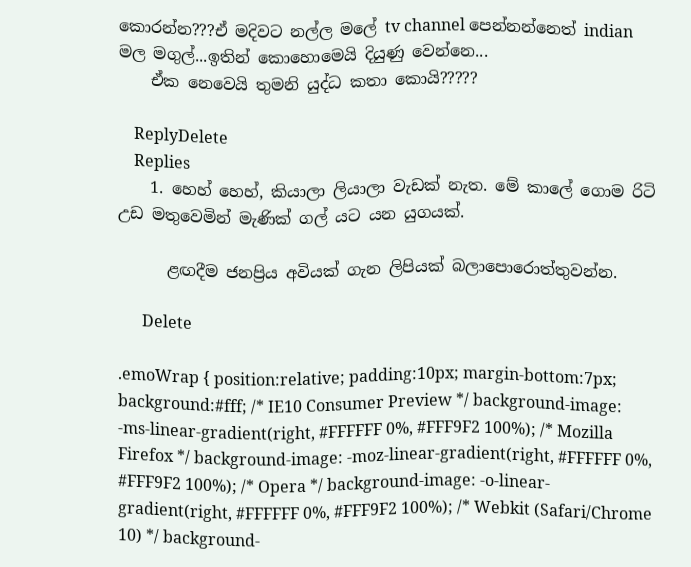ක‍ොරන්න???ඒ මදිවට නල්ල මල‍ේ tv channel ප‍ෙන්නන්න‍ෙත් indian මල මගුල්...ඉතින් ක‍ොහ‍ොම‍ෙයි දියුණු ව‍ෙන්න‍ෙ...
    ඒක න‍ෙවෙයි තුමනි යුද්ධ කතා ක‍ොයි?????

    ReplyDelete
    Replies
    1. හෙහ් හෙහ්, කියාලා ලියාලා වැඩක් නැත. මේ කාලේ ගොම රිටි උඩ මතුවෙමින් මැණික් ගල් යට යන යුගයක්.

      ළඟදීම ජනප්‍රිය අවියක් ගැන ලිපියක් බලාපොරොත්තුවන්න.

      Delete

.emoWrap { position:relative; padding:10px; margin-bottom:7px; background:#fff; /* IE10 Consumer Preview */ background-image: -ms-linear-gradient(right, #FFFFFF 0%, #FFF9F2 100%); /* Mozilla Firefox */ background-image: -moz-linear-gradient(right, #FFFFFF 0%, #FFF9F2 100%); /* Opera */ background-image: -o-linear-gradient(right, #FFFFFF 0%, #FFF9F2 100%); /* Webkit (Safari/Chrome 10) */ background-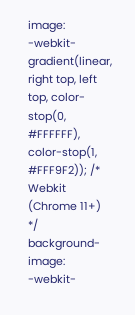image: -webkit-gradient(linear, right top, left top, color-stop(0, #FFFFFF), color-stop(1, #FFF9F2)); /* Webkit (Chrome 11+) */ background-image: -webkit-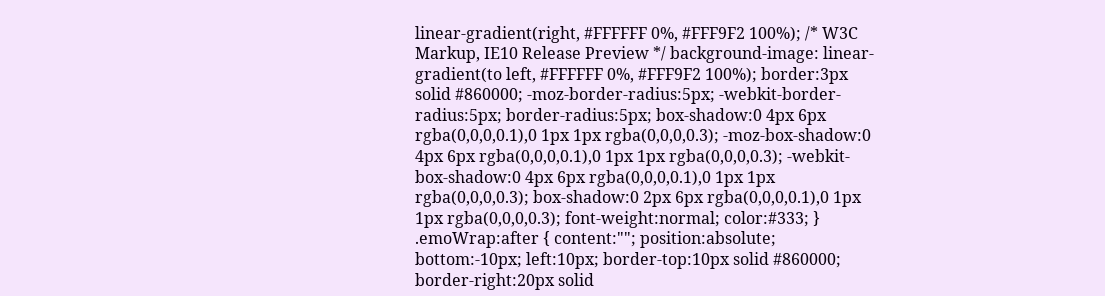linear-gradient(right, #FFFFFF 0%, #FFF9F2 100%); /* W3C Markup, IE10 Release Preview */ background-image: linear-gradient(to left, #FFFFFF 0%, #FFF9F2 100%); border:3px solid #860000; -moz-border-radius:5px; -webkit-border-radius:5px; border-radius:5px; box-shadow:0 4px 6px rgba(0,0,0,0.1),0 1px 1px rgba(0,0,0,0.3); -moz-box-shadow:0 4px 6px rgba(0,0,0,0.1),0 1px 1px rgba(0,0,0,0.3); -webkit-box-shadow:0 4px 6px rgba(0,0,0,0.1),0 1px 1px rgba(0,0,0,0.3); box-shadow:0 2px 6px rgba(0,0,0,0.1),0 1px 1px rgba(0,0,0,0.3); font-weight:normal; color:#333; } .emoWrap:after { content:""; position:absolute; bottom:-10px; left:10px; border-top:10px solid #860000; border-right:20px solid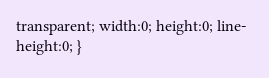transparent; width:0; height:0; line-height:0; }